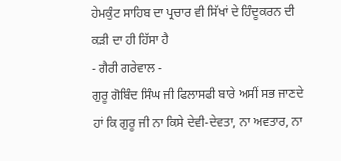ਹੇਮਕੁੰਟ ਸਾਹਿਬ ਦਾ ਪ੍ਰਚਾਰ ਵੀ ਸਿੱਖਾਂ ਦੇ ਹਿੰਦੂਕਰਨ ਦੀ ਕੜੀ ਦਾ ਹੀ ਹਿੱਸਾ ਹੈ
- ਗੈਰੀ ਗਰੇਵਾਲ -
ਗੁਰੂ ਗੋਬਿੰਦ ਸਿੰਘ ਜੀ ਫਿਲਾਸਫੀ ਬਾਰੇ ਅਸੀਂ ਸਭ ਜਾਣਦੇ ਹਾਂ ਕਿ ਗੁਰੂ ਜੀ ਨਾ ਕਿਸੇ ਦੇਵੀ-ਦੇਵਤਾ, ਨਾ ਅਵਤਾਰ, ਨਾ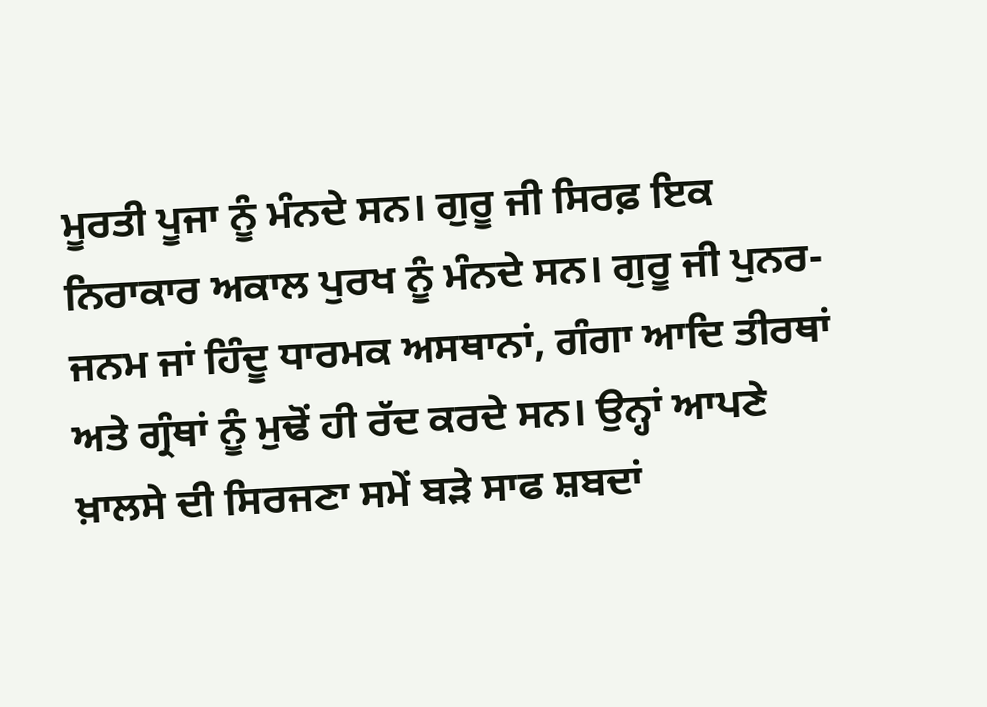ਮੂਰਤੀ ਪੂਜਾ ਨੂੰ ਮੰਨਦੇ ਸਨ। ਗੁਰੂ ਜੀ ਸਿਰਫ਼ ਇਕ ਨਿਰਾਕਾਰ ਅਕਾਲ ਪੁਰਖ ਨੂੰ ਮੰਨਦੇ ਸਨ। ਗੁਰੂ ਜੀ ਪੁਨਰ-ਜਨਮ ਜਾਂ ਹਿੰਦੂ ਧਾਰਮਕ ਅਸਥਾਨਾਂ, ਗੰਗਾ ਆਦਿ ਤੀਰਥਾਂ ਅਤੇ ਗ੍ਰੰਥਾਂ ਨੂੰ ਮੁਢੋਂ ਹੀ ਰੱਦ ਕਰਦੇ ਸਨ। ਉਨ੍ਹਾਂ ਆਪਣੇ ਖ਼ਾਲਸੇ ਦੀ ਸਿਰਜਣਾ ਸਮੇਂ ਬੜੇ ਸਾਫ ਸ਼ਬਦਾਂ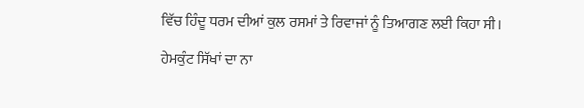ਵਿੱਚ ਹਿੰਦੂ ਧਰਮ ਦੀਆਂ ਕੁਲ ਰਸਮਾਂ ਤੇ ਰਿਵਾਜਾਂ ਨੂੰ ਤਿਆਗਣ ਲਈ ਕਿਹਾ ਸੀ।

ਹੇਮਕੁੰਟ ਸਿੱਖਾਂ ਦਾ ਨਾ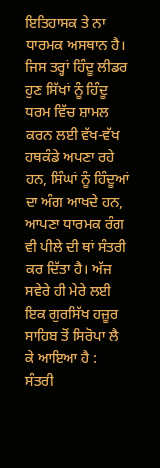ਇਤਿਹਾਸਕ ਤੇ ਨਾ ਧਾਰਮਕ ਅਸਥਾਨ ਹੈ। ਜਿਸ ਤਰ੍ਹਾਂ ਹਿੰਦੂ ਲੀਡਰ ਹੁਣ ਸਿੱਖਾਂ ਨੂੰ ਹਿੰਦੂ ਧਰਮ ਵਿੱਚ ਸ਼ਾਮਲ ਕਰਨ ਲਈ ਵੱਖ-ਵੱਖ ਹਥਕੰਡੇ ਅਪਣਾ ਰਹੇ ਹਨ, ਸਿੰਘਾਂ ਨੂੰ ਹਿੰਦੂਆਂ ਦਾ ਅੰਗ ਆਖਦੇ ਹਨ, ਆਪਣਾ ਧਾਰਮਕ ਰੰਗ ਵੀ ਪੀਲੇ ਦੀ ਥਾਂ ਸੰਤਰੀ ਕਰ ਦਿੱਤਾ ਹੈ। ਅੱਜ ਸਵੇਰੇ ਹੀ ਮੇਰੇ ਲਈ ਇਕ ਗੁਰਸਿੱਖ ਹਜ਼ੂਰ ਸਾਹਿਬ ਤੋਂ ਸਿਰੋਪਾ ਲੈ ਕੇ ਆਇਆ ਹੈ : ਸੰਤਰੀ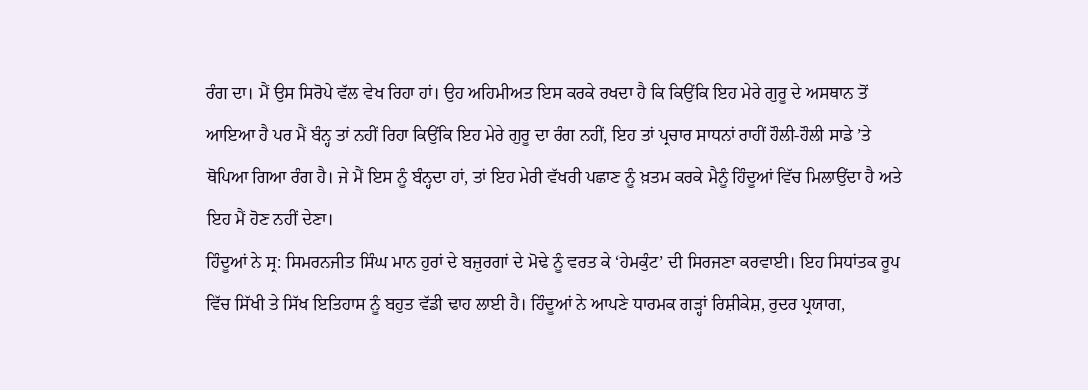ਰੰਗ ਦਾ। ਮੈਂ ਉਸ ਸਿਰੋਪੇ ਵੱਲ ਵੇਖ ਰਿਹਾ ਹਾਂ। ਉਹ ਅਹਿਮੀਅਤ ਇਸ ਕਰਕੇ ਰਖਦਾ ਹੈ ਕਿ ਕਿਉਂਕਿ ਇਹ ਮੇਰੇ ਗੁਰੂ ਦੇ ਅਸਥਾਨ ਤੋਂ ਆਇਆ ਹੈ ਪਰ ਮੈਂ ਬੰਨ੍ਹ ਤਾਂ ਨਹੀਂ ਰਿਹਾ ਕਿਉਂਕਿ ਇਹ ਮੇਰੇ ਗੁਰੂ ਦਾ ਰੰਗ ਨਹੀਂ, ਇਹ ਤਾਂ ਪ੍ਰਚਾਰ ਸਾਧਨਾਂ ਰਾਹੀਂ ਹੌਲੀ-ਹੌਲੀ ਸਾਡੇ ’ਤੇ ਥੋਪਿਆ ਗਿਆ ਰੰਗ ਹੈ। ਜੇ ਮੈਂ ਇਸ ਨੂੰ ਬੰਨ੍ਹਦਾ ਹਾਂ, ਤਾਂ ਇਹ ਮੇਰੀ ਵੱਖਰੀ ਪਛਾਣ ਨੂੰ ਖ਼ਤਮ ਕਰਕੇ ਮੈਨੂੰ ਹਿੰਦੂਆਂ ਵਿੱਚ ਮਿਲਾਉਂਦਾ ਹੈ ਅਤੇ ਇਹ ਮੈਂ ਹੋਣ ਨਹੀਂ ਦੇਣਾ।
ਹਿੰਦੂਆਂ ਨੇ ਸ੍ਰ: ਸਿਮਰਨਜੀਤ ਸਿੰਘ ਮਾਨ ਹੁਰਾਂ ਦੇ ਬਜ਼ੁਰਗਾਂ ਦੇ ਮੋਢੇ ਨੂੰ ਵਰਤ ਕੇ ‘ਹੇਮਕੁੰਟ’ ਦੀ ਸਿਰਜਣਾ ਕਰਵਾਈ। ਇਹ ਸਿਧਾਂਤਕ ਰੂਪ ਵਿੱਚ ਸਿੱਖੀ ਤੇ ਸਿੱਖ ਇਤਿਹਾਸ ਨੂੰ ਬਹੁਤ ਵੱਡੀ ਢਾਹ ਲਾਈ ਹੈ। ਹਿੰਦੂਆਂ ਨੇ ਆਪਣੇ ਧਾਰਮਕ ਗੜ੍ਹਾਂ ਰਿਸ਼ੀਕੇਸ਼, ਰੁਦਰ ਪ੍ਰਯਾਗ,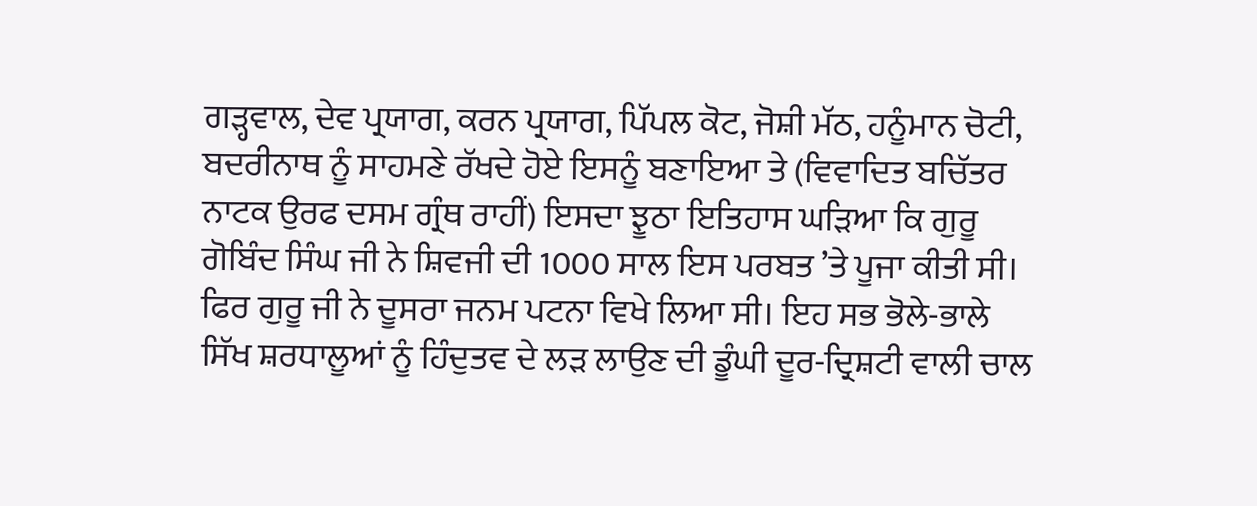ਗੜ੍ਹਵਾਲ, ਦੇਵ ਪ੍ਰਯਾਗ, ਕਰਨ ਪ੍ਰਯਾਗ, ਪਿੱਪਲ ਕੋਟ, ਜੋਸ਼ੀ ਮੱਠ, ਹਨੂੰਮਾਨ ਚੋਟੀ, ਬਦਰੀਨਾਥ ਨੂੰ ਸਾਹਮਣੇ ਰੱਖਦੇ ਹੋਏ ਇਸਨੂੰ ਬਣਾਇਆ ਤੇ (ਵਿਵਾਦਿਤ ਬਚਿੱਤਰ ਨਾਟਕ ਉਰਫ ਦਸਮ ਗ੍ਰੰਥ ਰਾਹੀਂ) ਇਸਦਾ ਝੂਠਾ ਇਤਿਹਾਸ ਘੜਿਆ ਕਿ ਗੁਰੂ ਗੋਬਿੰਦ ਸਿੰਘ ਜੀ ਨੇ ਸ਼ਿਵਜੀ ਦੀ 1000 ਸਾਲ ਇਸ ਪਰਬਤ ’ਤੇ ਪੂਜਾ ਕੀਤੀ ਸੀ। ਫਿਰ ਗੁਰੂ ਜੀ ਨੇ ਦੂਸਰਾ ਜਨਮ ਪਟਨਾ ਵਿਖੇ ਲਿਆ ਸੀ। ਇਹ ਸਭ ਭੋਲੇ-ਭਾਲੇ ਸਿੱਖ ਸ਼ਰਧਾਲੂਆਂ ਨੂੰ ਹਿੰਦੁਤਵ ਦੇ ਲੜ ਲਾਉਣ ਦੀ ਡੂੰਘੀ ਦੂਰ-ਦ੍ਰਿਸ਼ਟੀ ਵਾਲੀ ਚਾਲ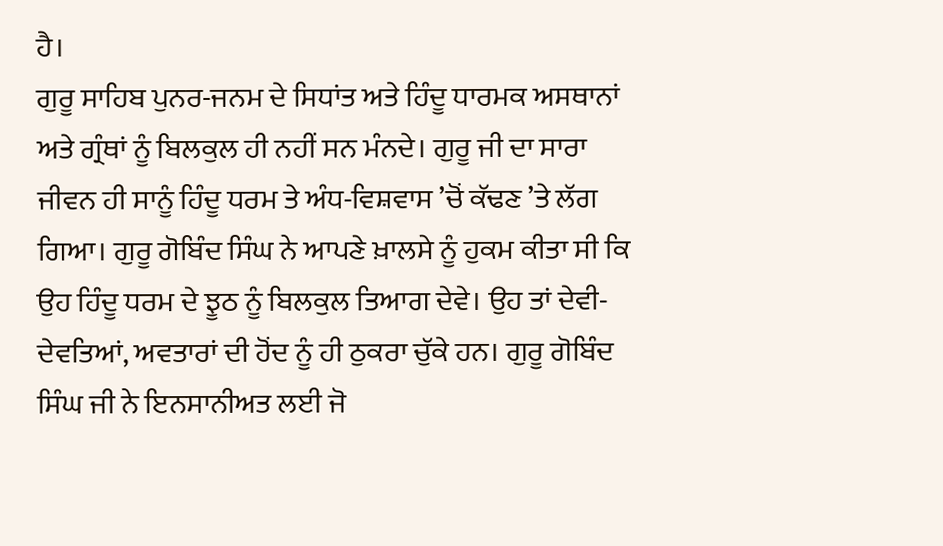ਹੈ।
ਗੁਰੂ ਸਾਹਿਬ ਪੁਨਰ-ਜਨਮ ਦੇ ਸਿਧਾਂਤ ਅਤੇ ਹਿੰਦੂ ਧਾਰਮਕ ਅਸਥਾਨਾਂ ਅਤੇ ਗ੍ਰੰਥਾਂ ਨੂੰ ਬਿਲਕੁਲ ਹੀ ਨਹੀਂ ਸਨ ਮੰਨਦੇ। ਗੁਰੂ ਜੀ ਦਾ ਸਾਰਾ ਜੀਵਨ ਹੀ ਸਾਨੂੰ ਹਿੰਦੂ ਧਰਮ ਤੇ ਅੰਧ-ਵਿਸ਼ਵਾਸ ’ਚੋਂ ਕੱਢਣ ’ਤੇ ਲੱਗ ਗਿਆ। ਗੁਰੂ ਗੋਬਿੰਦ ਸਿੰਘ ਨੇ ਆਪਣੇ ਖ਼ਾਲਸੇ ਨੂੰ ਹੁਕਮ ਕੀਤਾ ਸੀ ਕਿ ਉਹ ਹਿੰਦੂ ਧਰਮ ਦੇ ਝੂਠ ਨੂੰ ਬਿਲਕੁਲ ਤਿਆਗ ਦੇਵੇ। ਉਹ ਤਾਂ ਦੇਵੀ-ਦੇਵਤਿਆਂ, ਅਵਤਾਰਾਂ ਦੀ ਹੋਂਦ ਨੂੰ ਹੀ ਠੁਕਰਾ ਚੁੱਕੇ ਹਨ। ਗੁਰੂ ਗੋਬਿੰਦ ਸਿੰਘ ਜੀ ਨੇ ਇਨਸਾਨੀਅਤ ਲਈ ਜੋ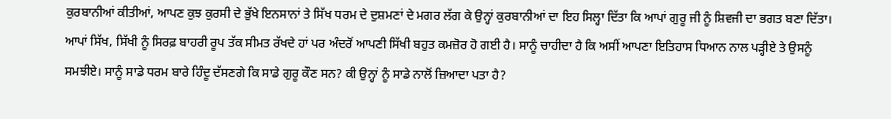ਕੁਰਬਾਨੀਆਂ ਕੀਤੀਆਂ, ਆਪਣ ਕੁਝ ਕੁਰਸੀ ਦੇ ਭੁੱਖੇ ਇਨਸਾਨਾਂ ਤੇ ਸਿੱਖ ਧਰਮ ਦੇ ਦੁਸ਼ਮਣਾਂ ਦੇ ਮਗਰ ਲੱਗ ਕੇ ਉਨ੍ਹਾਂ ਕੁਰਬਾਨੀਆਂ ਦਾ ਇਹ ਸਿਲ੍ਹਾ ਦਿੱਤਾ ਕਿ ਆਪਾਂ ਗੁਰੂ ਜੀ ਨੂੰ ਸ਼ਿਵਜੀ ਦਾ ਭਗਤ ਬਣਾ ਦਿੱਤਾ।
ਆਪਾਂ ਸਿੱਖ, ਸਿੱਖੀ ਨੂੰ ਸਿਰਫ਼ ਬਾਹਰੀ ਰੂਪ ਤੱਕ ਸੀਮਤ ਰੱਖਦੇ ਹਾਂ ਪਰ ਅੰਦਰੋਂ ਆਪਣੀ ਸਿੱਖੀ ਬਹੁਤ ਕਮਜ਼ੋਰ ਹੋ ਗਈ ਹੈ। ਸਾਨੂੰ ਚਾਹੀਦਾ ਹੈ ਕਿ ਅਸੀਂ ਆਪਣਾ ਇਤਿਹਾਸ ਧਿਆਨ ਨਾਲ ਪੜ੍ਹੀਏ ਤੇ ਉਸਨੂੰ ਸਮਝੀਏ। ਸਾਨੂੰ ਸਾਡੇ ਧਰਮ ਬਾਰੇ ਹਿੰਦੂ ਦੱਸਣਗੇ ਕਿ ਸਾਡੇ ਗੁਰੂ ਕੌਣ ਸਨ? ਕੀ ਉਨ੍ਹਾਂ ਨੂੰ ਸਾਡੇ ਨਾਲੋਂ ਜ਼ਿਆਦਾ ਪਤਾ ਹੈ?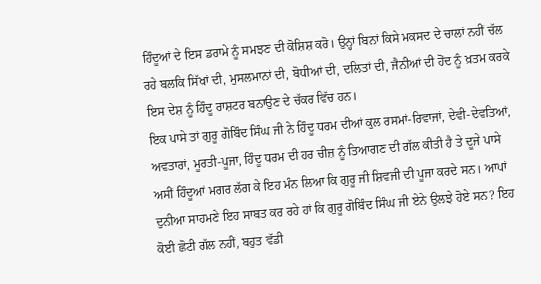ਹਿੰਦੂਆਂ ਦੇ ਇਸ ਡਰਾਮੇ ਨੂੰ ਸਮਝਣ ਦੀ ਕੋਸ਼ਿਸ਼ ਕਰੋ। ਉਨ੍ਹਾਂ ਬਿਨਾਂ ਕਿਸੇ ਮਕਸਦ ਦੇ ਚਾਲਾਂ ਨਹੀਂ ਚੱਲ ਰਹੇ ਬਲਕਿ ਸਿੱਖਾਂ ਦੀ, ਮੁਸਲਮਾਨਾਂ ਦੀ, ਬੋਧੀਆਂ ਦੀ, ਦਲਿਤਾਂ ਦੀ, ਜੈਨੀਆਂ ਦੀ ਹੋਂਦ ਨੂੰ ਖ਼ਤਮ ਕਰਕੇ ਇਸ ਦੇਸ਼ ਨੂੰ ਹਿੰਦੂ ਰਾਸ਼ਟਰ ਬਨਾਉਣ ਦੇ ਚੱਕਰ ਵਿੱਚ ਹਨ।
ਇਕ ਪਾਸੇ ਤਾਂ ਗੁਰੂ ਗੋਬਿੰਦ ਸਿੰਘ ਜੀ ਨੇ ਹਿੰਦੂ ਧਰਮ ਦੀਆਂ ਕੁਲ ਰਸਮਾਂ-ਰਿਵਾਜਾਂ, ਦੇਵੀ-ਦੇਵਤਿਆਂ, ਅਵਤਾਰਾਂ, ਮੂਰਤੀ-ਪੂਜਾ, ਹਿੰਦੂ ਧਰਮ ਦੀ ਹਰ ਚੀਜ਼ ਨੂੰ ਤਿਆਗਣ ਦੀ ਗੱਲ ਕੀਤੀ ਹੈ ਤੇ ਦੂਜੇ ਪਾਸੇ ਅਸੀਂ ਹਿੰਦੂਆਂ ਮਗਰ ਲੱਗ ਕੇ ਇਹ ਮੰਨ ਲਿਆ ਕਿ ਗੁਰੂ ਜੀ ਸ਼ਿਵਜੀ ਦੀ ਪੂਜਾ ਕਰਦੇ ਸਨ। ਆਪਾਂ ਦੁਨੀਆ ਸਾਹਮਣੇ ਇਹ ਸਾਬਤ ਕਰ ਰਹੇ ਹਾਂ ਕਿ ਗੁਰੂ ਗੋਬਿੰਦ ਸਿੰਘ ਜੀ ਏਨੇ ਉਲਝੇ ਹੋਏ ਸਨ? ਇਹ ਕੋਈ ਛੋਟੀ ਗੱਲ ਨਹੀਂ, ਬਹੁਤ ਵੱਡੀ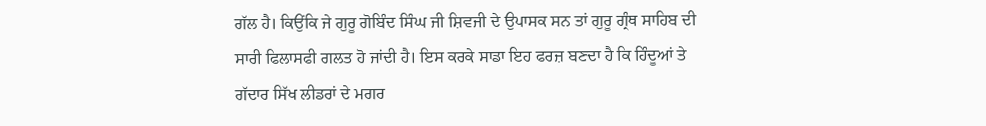ਗੱਲ ਹੈ। ਕਿਉਂਕਿ ਜੇ ਗੁਰੂ ਗੋਬਿੰਦ ਸਿੰਘ ਜੀ ਸ਼ਿਵਜੀ ਦੇ ਉਪਾਸਕ ਸਨ ਤਾਂ ਗੁਰੂ ਗ੍ਰੰਥ ਸਾਹਿਬ ਦੀ ਸਾਰੀ ਫਿਲਾਸਫੀ ਗਲਤ ਹੋ ਜਾਂਦੀ ਹੈ। ਇਸ ਕਰਕੇ ਸਾਡਾ ਇਹ ਫਰਜ਼ ਬਣਦਾ ਹੈ ਕਿ ਹਿੰਦੂਆਂ ਤੇ ਗੱਦਾਰ ਸਿੱਖ ਲੀਡਰਾਂ ਦੇ ਮਗਰ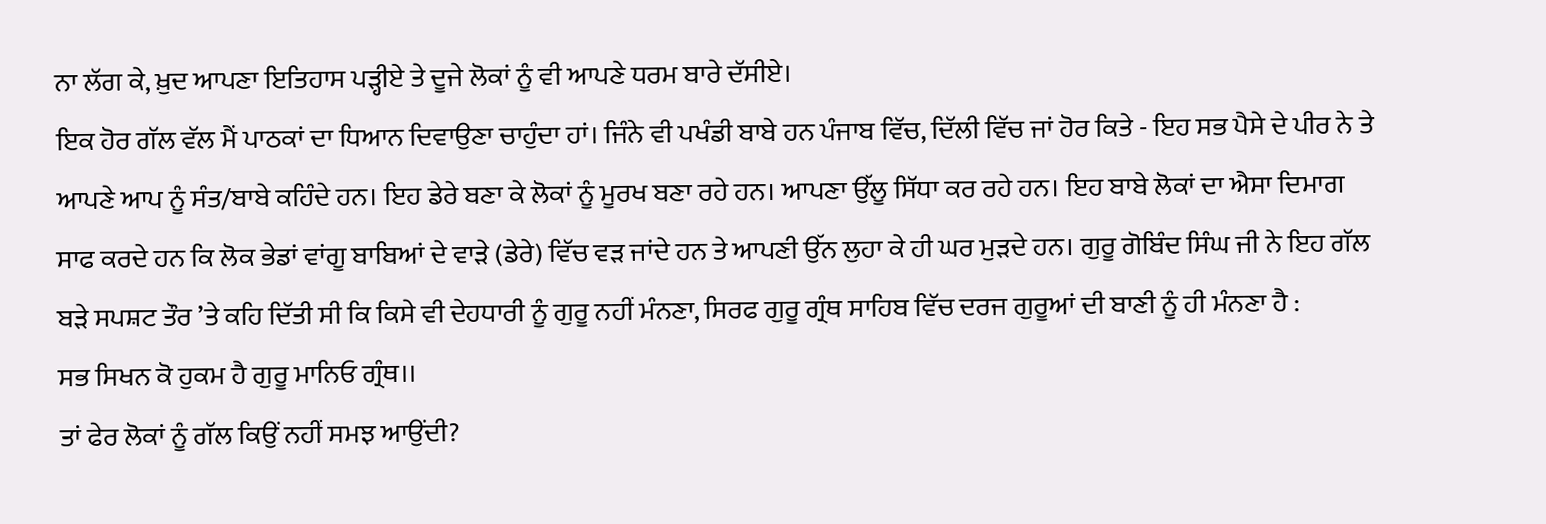ਨਾ ਲੱਗ ਕੇ, ਖ਼ੁਦ ਆਪਣਾ ਇਤਿਹਾਸ ਪੜ੍ਹੀਏ ਤੇ ਦੂਜੇ ਲੋਕਾਂ ਨੂੰ ਵੀ ਆਪਣੇ ਧਰਮ ਬਾਰੇ ਦੱਸੀਏ।
ਇਕ ਹੋਰ ਗੱਲ ਵੱਲ ਮੈਂ ਪਾਠਕਾਂ ਦਾ ਧਿਆਨ ਦਿਵਾਉਣਾ ਚਾਹੁੰਦਾ ਹਾਂ। ਜਿੰਨੇ ਵੀ ਪਖੰਡੀ ਬਾਬੇ ਹਨ ਪੰਜਾਬ ਵਿੱਚ, ਦਿੱਲੀ ਵਿੱਚ ਜਾਂ ਹੋਰ ਕਿਤੇ - ਇਹ ਸਭ ਪੈਸੇ ਦੇ ਪੀਰ ਨੇ ਤੇ ਆਪਣੇ ਆਪ ਨੂੰ ਸੰਤ/ਬਾਬੇ ਕਹਿੰਦੇ ਹਨ। ਇਹ ਡੇਰੇ ਬਣਾ ਕੇ ਲੋਕਾਂ ਨੂੰ ਮੂਰਖ ਬਣਾ ਰਹੇ ਹਨ। ਆਪਣਾ ਉੱਲੂ ਸਿੱਧਾ ਕਰ ਰਹੇ ਹਨ। ਇਹ ਬਾਬੇ ਲੋਕਾਂ ਦਾ ਐਸਾ ਦਿਮਾਗ ਸਾਫ ਕਰਦੇ ਹਨ ਕਿ ਲੋਕ ਭੇਡਾਂ ਵਾਂਗੂ ਬਾਬਿਆਂ ਦੇ ਵਾੜੇ (ਡੇਰੇ) ਵਿੱਚ ਵੜ ਜਾਂਦੇ ਹਨ ਤੇ ਆਪਣੀ ਉੱਨ ਲੁਹਾ ਕੇ ਹੀ ਘਰ ਮੁੜਦੇ ਹਨ। ਗੁਰੂ ਗੋਬਿੰਦ ਸਿੰਘ ਜੀ ਨੇ ਇਹ ਗੱਲ ਬੜੇ ਸਪਸ਼ਟ ਤੌਰ ’ਤੇ ਕਹਿ ਦਿੱਤੀ ਸੀ ਕਿ ਕਿਸੇ ਵੀ ਦੇਹਧਾਰੀ ਨੂੰ ਗੁਰੂ ਨਹੀਂ ਮੰਨਣਾ, ਸਿਰਫ ਗੁਰੂ ਗ੍ਰੰਥ ਸਾਹਿਬ ਵਿੱਚ ਦਰਜ ਗੁਰੂਆਂ ਦੀ ਬਾਣੀ ਨੂੰ ਹੀ ਮੰਨਣਾ ਹੈ :
ਸਭ ਸਿਖਨ ਕੋ ਹੁਕਮ ਹੈ ਗੁਰੂ ਮਾਨਿਓ ਗ੍ਰੰਥ।।
ਤਾਂ ਫੇਰ ਲੋਕਾਂ ਨੂੰ ਗੱਲ ਕਿਉਂ ਨਹੀਂ ਸਮਝ ਆਉਂਦੀ?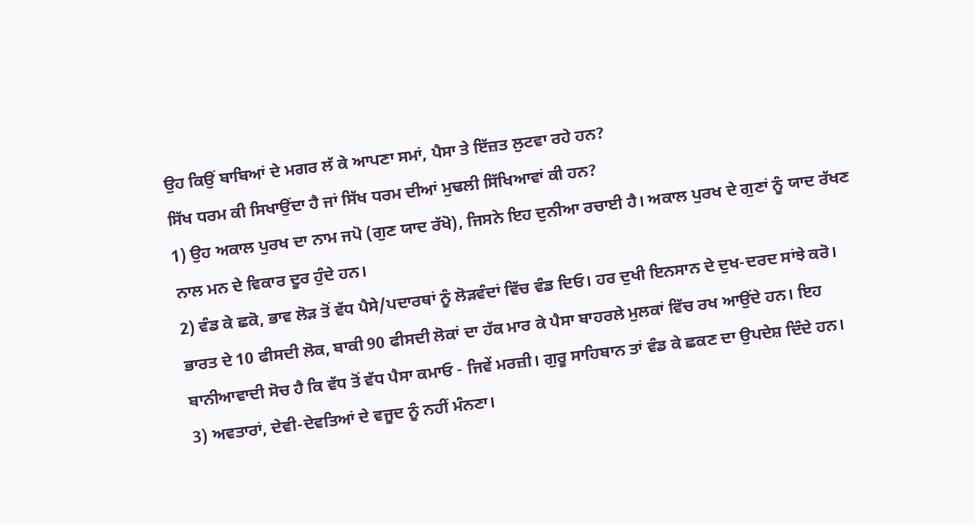ਉਹ ਕਿਉਂ ਬਾਬਿਆਂ ਦੇ ਮਗਰ ਲੱ ਕੇ ਆਪਣਾ ਸਮਾਂ, ਪੈਸਾ ਤੇ ਇੱਜ਼ਤ ਲੁਟਵਾ ਰਹੇ ਹਨ?
ਸਿੱਖ ਧਰਮ ਕੀ ਸਿਖਾਉਂਦਾ ਹੈ ਜਾਂ ਸਿੱਖ ਧਰਮ ਦੀਆਂ ਮੁਢਲੀ ਸਿੱਖਿਆਵਾਂ ਕੀ ਹਨ?
1) ਉਹ ਅਕਾਲ ਪੁਰਖ ਦਾ ਨਾਮ ਜਪੋ (ਗੁਣ ਯਾਦ ਰੱਖੋ), ਜਿਸਨੇ ਇਹ ਦੁਨੀਆ ਰਚਾਈ ਹੈ। ਅਕਾਲ ਪੁਰਖ ਦੇ ਗੁਣਾਂ ਨੂੰ ਯਾਦ ਰੱਖਣ ਨਾਲ ਮਨ ਦੇ ਵਿਕਾਰ ਦੂਰ ਹੁੰਦੇ ਹਨ।
2) ਵੰਡ ਕੇ ਛਕੋ, ਭਾਵ ਲੋੜ ਤੋਂ ਵੱਧ ਪੈਸੇ/ਪਦਾਰਥਾਂ ਨੂੰ ਲੋੜਵੰਦਾਂ ਵਿੱਚ ਵੰਡ ਦਿਓ। ਹਰ ਦੁਖੀ ਇਨਸਾਨ ਦੇ ਦੁਖ-ਦਰਦ ਸਾਂਝੇ ਕਰੋ। ਭਾਰਤ ਦੇ 10 ਫੀਸਦੀ ਲੋਕ, ਬਾਕੀ 90 ਫੀਸਦੀ ਲੋਕਾਂ ਦਾ ਹੱਕ ਮਾਰ ਕੇ ਪੈਸਾ ਬਾਹਰਲੇ ਮੁਲਕਾਂ ਵਿੱਚ ਰਖ ਆਉਂਦੇ ਹਨ। ਇਹ ਬਾਨੀਆਵਾਦੀ ਸੋਚ ਹੈ ਕਿ ਵੱਧ ਤੋਂ ਵੱਧ ਪੈਸਾ ਕਮਾਓ - ਜਿਵੇਂ ਮਰਜ਼ੀ। ਗੁਰੂ ਸਾਹਿਬਾਨ ਤਾਂ ਵੰਡ ਕੇ ਛਕਣ ਦਾ ਉਪਦੇਸ਼ ਦਿੰਦੇ ਹਨ।
3) ਅਵਤਾਰਾਂ, ਦੇਵੀ-ਦੇਵਤਿਆਂ ਦੇ ਵਜੂਦ ਨੂੰ ਨਹੀਂ ਮੰਨਣਾ।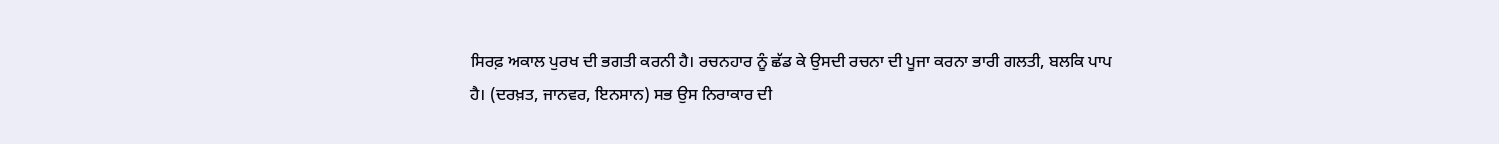ਸਿਰਫ਼ ਅਕਾਲ ਪੁਰਖ ਦੀ ਭਗਤੀ ਕਰਨੀ ਹੈ। ਰਚਨਹਾਰ ਨੂੰ ਛੱਡ ਕੇ ਉਸਦੀ ਰਚਨਾ ਦੀ ਪੂਜਾ ਕਰਨਾ ਭਾਰੀ ਗਲਤੀ, ਬਲਕਿ ਪਾਪ ਹੈ। (ਦਰਖ਼ਤ, ਜਾਨਵਰ, ਇਨਸਾਨ) ਸਭ ਉਸ ਨਿਰਾਕਾਰ ਦੀ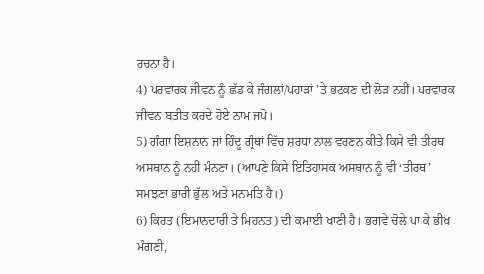ਰਚਨਾ ਹੈ।
4) ਪਰਵਾਰਕ ਜੀਵਨ ਨੂੰ ਛੱਡ ਕੇ ਜੰਗਲਾਂ/ਪਹਾੜਾਂ ’ਤੇ ਭਟਕਣ ਦੀ ਲੋੜ ਨਹੀਂ। ਪਰਵਾਰਕ ਜੀਵਨ ਬਤੀਤ ਕਰਦੇ ਹੋਏ ਨਾਮ ਜਪੋ।
5) ਗੰਗਾ ਇਸ਼ਨਾਨ ਜਾਂ ਹਿੰਦੂ ਗ੍ਰੰਥਾਂ ਵਿੱਚ ਸ਼ਰਧਾ ਨਾਲ ਵਰਣਨ ਕੀਤੇ ਕਿਸੇ ਵੀ ਤੀਰਥ ਅਸਥਾਨ ਨੂੰ ਨਹੀਂ ਮੰਨਣਾ। (ਆਪਣੇ ਕਿਸੇ ਇਤਿਹਾਸਕ ਅਸਥਾਨ ਨੂੰ ਵੀ ‘ਤੀਰਥ’ ਸਮਝਣਾ ਭਾਰੀ ਭੁੱਲ ਅਤੇ ਮਨਮਤਿ ਹੈ।)
6) ਕਿਰਤ (ਇਮਾਨਦਾਰੀ ਤੇ ਮਿਹਨਤ) ਦੀ ਕਮਾਈ ਖਾਣੀ ਹੈ। ਭਗਵੇ ਚੋਲੇ ਪਾ ਕੇ ਭੀਖ ਮੰਗਣੀ,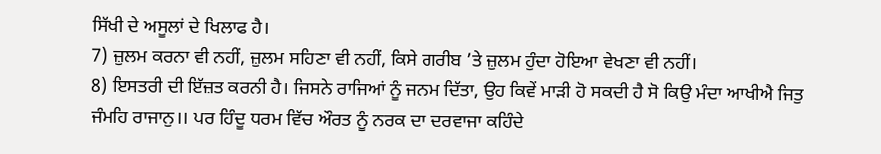ਸਿੱਖੀ ਦੇ ਅਸੂਲਾਂ ਦੇ ਖਿਲਾਫ ਹੈ।
7) ਜ਼ੁਲਮ ਕਰਨਾ ਵੀ ਨਹੀਂ, ਜ਼ੁਲਮ ਸਹਿਣਾ ਵੀ ਨਹੀਂ, ਕਿਸੇ ਗਰੀਬ ’ਤੇ ਜ਼ੁਲਮ ਹੁੰਦਾ ਹੋਇਆ ਵੇਖਣਾ ਵੀ ਨਹੀਂ।
8) ਇਸਤਰੀ ਦੀ ਇੱਜ਼ਤ ਕਰਨੀ ਹੈ। ਜਿਸਨੇ ਰਾਜਿਆਂ ਨੂੰ ਜਨਮ ਦਿੱਤਾ, ਉਹ ਕਿਵੇਂ ਮਾੜੀ ਹੋ ਸਕਦੀ ਹੈ ਸੋ ਕਿਉ ਮੰਦਾ ਆਖੀਐ ਜਿਤੁ ਜੰਮਹਿ ਰਾਜਾਨੁ।। ਪਰ ਹਿੰਦੂ ਧਰਮ ਵਿੱਚ ਔਰਤ ਨੂੰ ਨਰਕ ਦਾ ਦਰਵਾਜਾ ਕਹਿੰਦੇ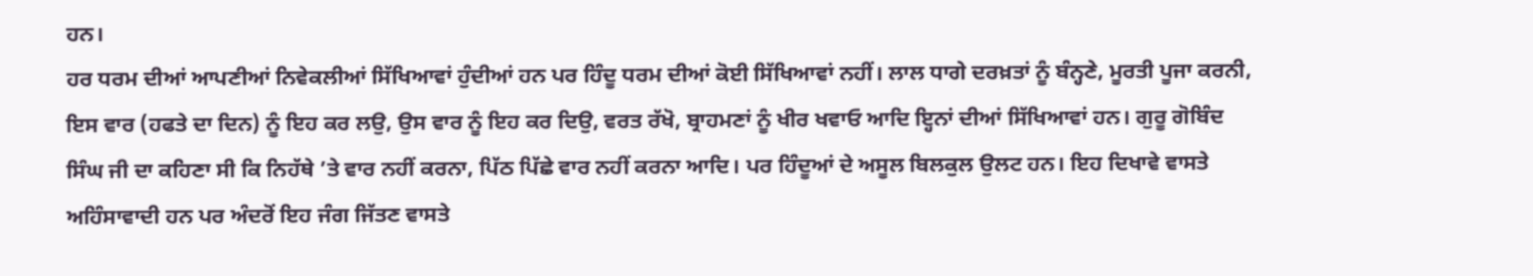ਹਨ।
ਹਰ ਧਰਮ ਦੀਆਂ ਆਪਣੀਆਂ ਨਿਵੇਕਲੀਆਂ ਸਿੱਖਿਆਵਾਂ ਹੁੰਦੀਆਂ ਹਨ ਪਰ ਹਿੰਦੂ ਧਰਮ ਦੀਆਂ ਕੋਈ ਸਿੱਖਿਆਵਾਂ ਨਹੀਂ। ਲਾਲ ਧਾਗੇ ਦਰਖ਼ਤਾਂ ਨੂੰ ਬੰਨ੍ਹਣੇ, ਮੂਰਤੀ ਪੂਜਾ ਕਰਨੀ, ਇਸ ਵਾਰ (ਹਫਤੇ ਦਾ ਦਿਨ) ਨੂੰ ਇਹ ਕਰ ਲਉ, ਉਸ ਵਾਰ ਨੂੰ ਇਹ ਕਰ ਦਿਉ, ਵਰਤ ਰੱਖੋ, ਬ੍ਰਾਹਮਣਾਂ ਨੂੰ ਖੀਰ ਖਵਾਓ ਆਦਿ ਇ੍ਹਨਾਂ ਦੀਆਂ ਸਿੱਖਿਆਵਾਂ ਹਨ। ਗੁਰੂ ਗੋਬਿੰਦ ਸਿੰਘ ਜੀ ਦਾ ਕਹਿਣਾ ਸੀ ਕਿ ਨਿਹੱਥੇ ’ਤੇ ਵਾਰ ਨਹੀਂ ਕਰਨਾ, ਪਿੱਠ ਪਿੱਛੇ ਵਾਰ ਨਹੀਂ ਕਰਨਾ ਆਦਿ। ਪਰ ਹਿੰਦੂਆਂ ਦੇ ਅਸੂਲ ਬਿਲਕੁਲ ਉਲਟ ਹਨ। ਇਹ ਦਿਖਾਵੇ ਵਾਸਤੇ ਅਹਿੰਸਾਵਾਦੀ ਹਨ ਪਰ ਅੰਦਰੋਂ ਇਹ ਜੰਗ ਜਿੱਤਣ ਵਾਸਤੇ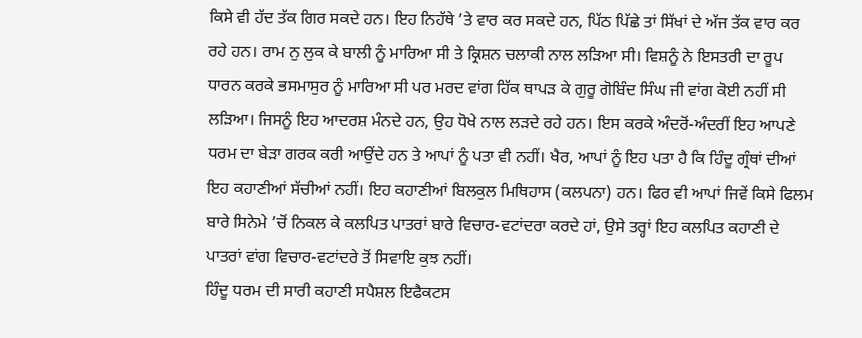ਕਿਸੇ ਵੀ ਹੱਦ ਤੱਕ ਗਿਰ ਸਕਦੇ ਹਨ। ਇਹ ਨਿਹੱਥੇ ’ਤੇ ਵਾਰ ਕਰ ਸਕਦੇ ਹਨ, ਪਿੱਠ ਪਿੱਛੇ ਤਾਂ ਸਿੱਖਾਂ ਦੇ ਅੱਜ ਤੱਕ ਵਾਰ ਕਰ ਰਹੇ ਹਨ। ਰਾਮ ਨੁ ਲੁਕ ਕੇ ਬਾਲੀ ਨੂੰ ਮਾਰਿਆ ਸੀ ਤੇ ਕ੍ਰਿਸ਼ਨ ਚਲਾਕੀ ਨਾਲ ਲੜਿਆ ਸੀ। ਵਿਸ਼ਨੂੰ ਨੇ ਇਸਤਰੀ ਦਾ ਰੂਪ ਧਾਰਨ ਕਰਕੇ ਭਸਮਾਸੁਰ ਨੂੰ ਮਾਰਿਆ ਸੀ ਪਰ ਮਰਦ ਵਾਂਗ ਹਿੱਕ ਥਾਪੜ ਕੇ ਗੁਰੂ ਗੋਬਿੰਦ ਸਿੰਘ ਜੀ ਵਾਂਗ ਕੋਈ ਨਹੀਂ ਸੀ ਲੜਿਆ। ਜਿਸਨੂੰ ਇਹ ਆਦਰਸ਼ ਮੰਨਦੇ ਹਨ, ਉਹ ਧੋਖੇ ਨਾਲ ਲੜਦੇ ਰਹੇ ਹਨ। ਇਸ ਕਰਕੇ ਅੰਦਰੋਂ-ਅੰਦਰੀਂ ਇਹ ਆਪਣੇ ਧਰਮ ਦਾ ਬੇੜਾ ਗਰਕ ਕਰੀ ਆਉਂਦੇ ਹਨ ਤੇ ਆਪਾਂ ਨੂੰ ਪਤਾ ਵੀ ਨਹੀਂ। ਖੈਰ, ਆਪਾਂ ਨੂੰ ਇਹ ਪਤਾ ਹੈ ਕਿ ਹਿੰਦੂ ਗ੍ਰੰਥਾਂ ਦੀਆਂ ਇਹ ਕਹਾਣੀਆਂ ਸੱਚੀਆਂ ਨਹੀਂ। ਇਹ ਕਹਾਣੀਆਂ ਬਿਲਕੁਲ ਮਿਥਿਹਾਸ (ਕਲਪਨਾ) ਹਨ। ਫਿਰ ਵੀ ਆਪਾਂ ਜਿਵੇਂ ਕਿਸੇ ਫਿਲਮ ਬਾਰੇ ਸਿਨੇਮੇ ’ਚੋਂ ਨਿਕਲ ਕੇ ਕਲਪਿਤ ਪਾਤਰਾਂ ਬਾਰੇ ਵਿਚਾਰ-ਵਟਾਂਦਰਾ ਕਰਦੇ ਹਾਂ, ਉਸੇ ਤਰ੍ਹਾਂ ਇਹ ਕਲਪਿਤ ਕਹਾਣੀ ਦੇ ਪਾਤਰਾਂ ਵਾਂਗ ਵਿਚਾਰ-ਵਟਾਂਦਰੇ ਤੋਂ ਸਿਵਾਇ ਕੁਝ ਨਹੀਂ।
ਹਿੰਦੂ ਧਰਮ ਦੀ ਸਾਰੀ ਕਹਾਣੀ ਸਪੈਸ਼ਲ ਇਫੈਕਟਸ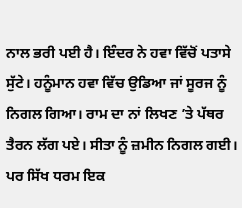ਨਾਲ ਭਰੀ ਪਈ ਹੈ। ਇੰਦਰ ਨੇ ਹਵਾ ਵਿੱਚੋਂ ਪਤਾਸੇ ਸੁੱਟੇ। ਹਨੂੰਮਾਨ ਹਵਾ ਵਿੱਚ ਉਡਿਆ ਜਾਂ ਸੂਰਜ ਨੂੰ ਨਿਗਲ ਗਿਆ। ਰਾਮ ਦਾ ਨਾਂ ਲਿਖਣ ’ਤੇ ਪੱਥਰ ਤੈਰਨ ਲੱਗ ਪਏ। ਸੀਤਾ ਨੂੰ ਜ਼ਮੀਨ ਨਿਗਲ ਗਈ। ਪਰ ਸਿੱਖ ਧਰਮ ਇਕ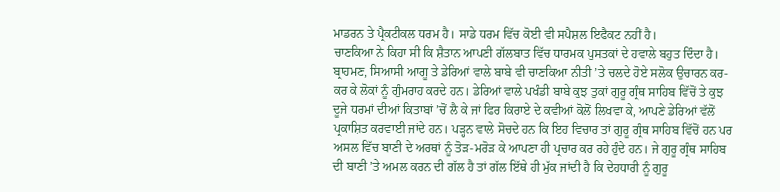ਮਾਡਰਨ ਤੇ ਪ੍ਰੈਕਟੀਕਲ ਧਰਮ ਹੈ। ਸਾਡੇ ਧਰਮ ਵਿੱਚ ਕੋਈ ਵੀ ਸਪੈਸ਼ਲ ਇਫੈਕਟ ਨਹੀਂ ਹੈ।
ਚਾਣਕਿਆ ਨੇ ਕਿਹਾ ਸੀ ਕਿ ਸ਼ੈਤਾਨ ਆਪਣੀ ਗੱਲਬਾਤ ਵਿੱਚ ਧਾਰਮਕ ਪੁਸਤਕਾਂ ਦੇ ਹਵਾਲੇ ਬਹੁਤ ਦਿੰਦਾ ਹੈ। ਬ੍ਰਾਹਮਣ, ਸਿਆਸੀ ਆਗੂ ਤੇ ਡੇਰਿਆਂ ਵਾਲੇ ਬਾਬੇ ਵੀ ਚਾਣਕਿਆ ਨੀਤੀ ’ਤੇ ਚਲਦੇ ਹੋਏ ਸਲੋਕ ਉਚਾਰਨ ਕਰ-ਕਰ ਕੇ ਲੋਕਾਂ ਨੂੰ ਗੁੰਮਰਾਹ ਕਰਦੇ ਹਨ। ਡੇਰਿਆਂ ਵਾਲੇ ਪਖੰਡੀ ਬਾਬੇ ਕੁਝ ਤੁਕਾਂ ਗੁਰੂ ਗ੍ਰੰਥ ਸਾਹਿਬ ਵਿੱਚੋਂ ਤੇ ਕੁਝ ਦੂਜੇ ਧਰਮਾਂ ਦੀਆਂ ਕਿਤਾਬਾਂ ’ਚੋਂ ਲੈ ਕੇ ਜਾਂ ਫਿਰ ਕਿਰਾਏ ਦੇ ਕਵੀਆਂ ਕੋਲੋਂ ਲਿਖਵਾ ਕੇ, ਆਪਣੇ ਡੇਰਿਆਂ ਵੱਲੋਂ ਪ੍ਰਕਾਸ਼ਿਤ ਕਰਵਾਈ ਜਾਂਦੇ ਹਨ। ਪੜ੍ਹਨ ਵਾਲੇ ਸੋਚਦੇ ਹਨ ਕਿ ਇਹ ਵਿਚਾਰ ਤਾਂ ਗੁਰੂ ਗ੍ਰੰਥ ਸਾਹਿਬ ਵਿੱਚੋਂ ਹਨ ਪਰ ਅਸਲ ਵਿੱਚ ਬਾਣੀ ਦੇ ਅਰਥਾਂ ਨੂੰ ਤੋੜ-ਮਰੋੜ ਕੇ ਆਪਣਾ ਹੀ ਪ੍ਰਚਾਰ ਕਰ ਰਹੇ ਹੁੰਦੇ ਹਨ। ਜੇ ਗੁਰੂ ਗ੍ਰੰਥ ਸਾਹਿਬ ਦੀ ਬਾਣੀ ’ਤੇ ਅਮਲ ਕਰਨ ਦੀ ਗੱਲ ਹੈ ਤਾਂ ਗੱਲ ਇੱਥੇ ਹੀ ਮੁੱਕ ਜਾਂਦੀ ਹੈ ਕਿ ਦੇਹਧਾਰੀ ਨੂੰ ਗੁਰੂ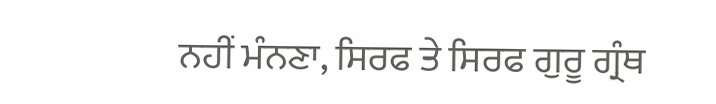ਨਹੀਂ ਮੰਨਣਾ, ਸਿਰਫ ਤੇ ਸਿਰਫ ਗੁਰੂ ਗ੍ਰੰਥ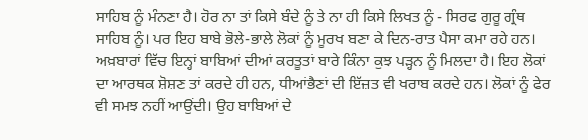ਸਾਹਿਬ ਨੂੰ ਮੰਨਣਾ ਹੈ। ਹੋਰ ਨਾ ਤਾਂ ਕਿਸੇ ਬੰਦੇ ਨੂੰ ਤੇ ਨਾ ਹੀ ਕਿਸੇ ਲਿਖਤ ਨੂੰ - ਸਿਰਫ ਗੁਰੂ ਗ੍ਰੰਥ ਸਾਹਿਬ ਨੂੰ। ਪਰ ਇਹ ਬਾਬੇ ਭੋਲੇ-ਭਾਲੇ ਲੋਕਾਂ ਨੂੰ ਮੂਰਖ ਬਣਾ ਕੇ ਦਿਨ-ਰਾਤ ਪੈਸਾ ਕਮਾ ਰਹੇ ਹਨ।
ਅਖ਼ਬਾਰਾਂ ਵਿੱਚ ਇਨ੍ਹਾਂ ਬਾਬਿਆਂ ਦੀਆਂ ਕਰਤੂਤਾਂ ਬਾਰੇ ਕਿੰਨਾ ਕੁਝ ਪੜ੍ਹਨ ਨੂੰ ਮਿਲਦਾ ਹੈ। ਇਹ ਲੋਕਾਂ ਦਾ ਆਰਥਕ ਸ਼ੋਸ਼ਣ ਤਾਂ ਕਰਦੇ ਹੀ ਹਨ, ਧੀਆਂਭੈਣਾਂ ਦੀ ਇੱਜ਼ਤ ਵੀ ਖਰਾਬ ਕਰਦੇ ਹਨ। ਲੋਕਾਂ ਨੂੰ ਫੇਰ ਵੀ ਸਮਝ ਨਹੀਂ ਆਉਂਦੀ। ਉਹ ਬਾਬਿਆਂ ਦੇ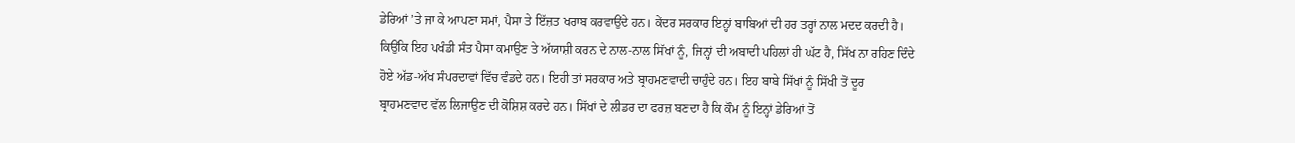ਡੇਰਿਆਂ ’ਤੇ ਜਾ ਕੇ ਆਪਣਾ ਸਮਾਂ, ਪੈਸਾ ਤੇ ਇੱਜ਼ਤ ਖਰਾਬ ਕਰਵਾਉਂਦੇ ਹਨ। ਕੇਂਦਰ ਸਰਕਾਰ ਇਨ੍ਹਾਂ ਬਾਬਿਆਂ ਦੀ ਹਰ ਤਰ੍ਹਾਂ ਨਾਲ ਮਦਦ ਕਰਦੀ ਹੈ। ਕਿਉਂਕਿ ਇਹ ਪਖੰਡੀ ਸੰਤ ਪੈਸਾ ਕਮਾਉਣ ਤੇ ਅੱਯਾਸ਼ੀ ਕਰਨ ਦੇ ਨਾਲ-ਨਾਲ ਸਿੱਖਾਂ ਨੂੰ, ਜਿਨ੍ਹਾਂ ਦੀ ਅਬਾਦੀ ਪਹਿਲਾਂ ਹੀ ਘੱਟ ਹੈ, ਸਿੱਖ ਨਾ ਰਹਿਣ ਦਿੰਦੇ ਹੋਏ ਅੱਡ-ਅੱਖ ਸੰਪਰਦਾਵਾਂ ਵਿੱਚ ਵੰਡਦੇ ਹਨ। ਇਹੀ ਤਾਂ ਸਰਕਾਰ ਅਤੇ ਬ੍ਰਾਹਮਣਵਾਦੀ ਚਾਹੁੰਦੇ ਹਨ। ਇਹ ਬਾਬੇ ਸਿੱਖਾਂ ਨੂੰ ਸਿੱਖੀ ਤੋਂ ਦੂਰ ਬ੍ਰਾਹਮਣਵਾਦ ਵੱਲ ਲਿਜਾਉਣ ਦੀ ਕੋਸ਼ਿਸ਼ ਕਰਦੇ ਹਨ। ਸਿੱਖਾਂ ਦੇ ਲੀਡਰ ਦਾ ਫਰਜ਼ ਬਣਦਾ ਹੈ ਕਿ ਕੌਮ ਨੂੰ ਇਨ੍ਹਾਂ ਡੇਰਿਆਂ ਤੋਂ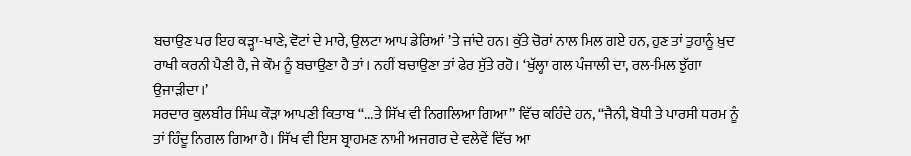ਬਚਾਉਣ ਪਰ ਇਹ ਕੜ੍ਹਾ-ਖਾਣੇ, ਵੋਟਾਂ ਦੇ ਮਾਰੇ, ਉਲਟਾ ਆਪ ਡੇਰਿਆਂ ’ਤੇ ਜਾਂਦੇ ਹਨ। ਕੁੱਤੇ ਚੋਰਾਂ ਨਾਲ ਮਿਲ ਗਏ ਹਨ, ਹੁਣ ਤਾਂ ਤੁਹਾਨੂੰ ਖ਼ੁਦ ਰਾਖੀ ਕਰਨੀ ਪੈਣੀ ਹੈ, ਜੇ ਕੌਮ ਨੂੰ ਬਚਾਉਣਾ ਹੈ ਤਾਂ। ਨਹੀਂ ਬਚਾਉਣਾ ਤਾਂ ਫੇਰ ਸੁੱਤੇ ਰਹੋ। ‘ਖੁੱਲ੍ਹਾ ਗਲ ਪੰਜਾਲੀ ਦਾ, ਰਲ-ਮਿਲ ਝੁੱਗਾ ਉਜਾੜੀਦਾ।’
ਸਰਦਾਰ ਕੁਲਬੀਰ ਸਿੰਘ ਕੌੜਾ ਆਪਣੀ ਕਿਤਾਬ ‘‘...ਤੇ ਸਿੱਖ ਵੀ ਨਿਗਲਿਆ ਗਿਆ’’ ਵਿੱਚ ਕਹਿੰਦੇ ਹਨ, ‘‘ਜੈਨੀ, ਬੋਧੀ ਤੇ ਪਾਰਸੀ ਧਰਮ ਨੂੰ ਤਾਂ ਹਿੰਦੂ ਨਿਗਲ ਗਿਆ ਹੈ। ਸਿੱਖ ਵੀ ਇਸ ਬ੍ਰਾਹਮਣ ਨਾਮੀ ਅਜਗਰ ਦੇ ਵਲੇਵੇਂ ਵਿੱਚ ਆ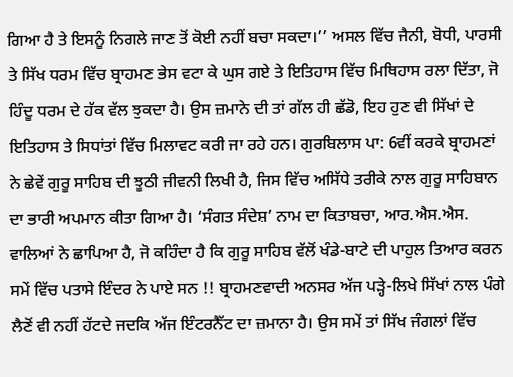ਗਿਆ ਹੈ ਤੇ ਇਸਨੂੰ ਨਿਗਲੇ ਜਾਣ ਤੋਂ ਕੋਈ ਨਹੀਂ ਬਚਾ ਸਕਦਾ।’’ ਅਸਲ ਵਿੱਚ ਜੈਨੀ, ਬੋਧੀ, ਪਾਰਸੀ ਤੇ ਸਿੱਖ ਧਰਮ ਵਿੱਚ ਬ੍ਰਾਹਮਣ ਭੇਸ ਵਟਾ ਕੇ ਘੁਸ ਗਏ ਤੇ ਇਤਿਹਾਸ ਵਿੱਚ ਮਿਥਿਹਾਸ ਰਲਾ ਦਿੱਤਾ, ਜੋ ਹਿੰਦੂ ਧਰਮ ਦੇ ਹੱਕ ਵੱਲ ਝੁਕਦਾ ਹੈ। ਉਸ ਜ਼ਮਾਨੇ ਦੀ ਤਾਂ ਗੱਲ ਹੀ ਛੱਡੋ, ਇਹ ਹੁਣ ਵੀ ਸਿੱਖਾਂ ਦੇ ਇਤਿਹਾਸ ਤੇ ਸਿਧਾਂਤਾਂ ਵਿੱਚ ਮਿਲਾਵਟ ਕਰੀ ਜਾ ਰਹੇ ਹਨ। ਗੁਰਬਿਲਾਸ ਪਾ: 6ਵੀਂ ਕਰਕੇ ਬ੍ਰਾਹਮਣਾਂ ਨੇ ਛੇਵੇਂ ਗੁਰੂ ਸਾਹਿਬ ਦੀ ਝੂਠੀ ਜੀਵਨੀ ਲਿਖੀ ਹੈ, ਜਿਸ ਵਿੱਚ ਅਸਿੱਧੇ ਤਰੀਕੇ ਨਾਲ ਗੁਰੂ ਸਾਹਿਬਾਨ ਦਾ ਭਾਰੀ ਅਪਮਾਨ ਕੀਤਾ ਗਿਆ ਹੈ। ‘ਸੰਗਤ ਸੰਦੇਸ਼’ ਨਾਮ ਦਾ ਕਿਤਾਬਚਾ, ਆਰ.ਐਸ.ਐਸ. ਵਾਲਿਆਂ ਨੇ ਛਾਪਿਆ ਹੈ, ਜੋ ਕਹਿੰਦਾ ਹੈ ਕਿ ਗੁਰੂ ਸਾਹਿਬ ਵੱਲੋਂ ਖੰਡੇ-ਬਾਟੇ ਦੀ ਪਾਹੁਲ ਤਿਆਰ ਕਰਨ ਸਮੇਂ ਵਿੱਚ ਪਤਾਸੇ ਇੰਦਰ ਨੇ ਪਾਏ ਸਨ !! ਬ੍ਰਾਹਮਣਵਾਦੀ ਅਨਸਰ ਅੱਜ ਪੜ੍ਹੇ-ਲਿਖੇ ਸਿੱਖਾਂ ਨਾਲ ਪੰਗੇ ਲੈਣੋਂ ਵੀ ਨਹੀਂ ਹੱਟਦੇ ਜਦਕਿ ਅੱਜ ਇੰਟਰਨੈੱਟ ਦਾ ਜ਼ਮਾਨਾ ਹੈ। ਉਸ ਸਮੇਂ ਤਾਂ ਸਿੱਖ ਜੰਗਲਾਂ ਵਿੱਚ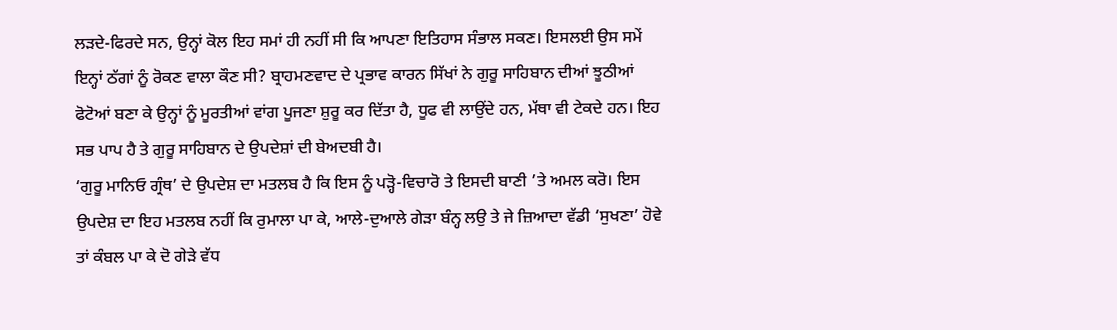ਲੜਦੇ-ਫਿਰਦੇ ਸਨ, ਉਨ੍ਹਾਂ ਕੋਲ ਇਹ ਸਮਾਂ ਹੀ ਨਹੀਂ ਸੀ ਕਿ ਆਪਣਾ ਇਤਿਹਾਸ ਸੰਭਾਲ ਸਕਣ। ਇਸਲਈ ਉਸ ਸਮੇਂ ਇਨ੍ਹਾਂ ਠੱਗਾਂ ਨੂੰ ਰੋਕਣ ਵਾਲਾ ਕੌਣ ਸੀ? ਬ੍ਰਾਹਮਣਵਾਦ ਦੇ ਪ੍ਰਭਾਵ ਕਾਰਨ ਸਿੱਖਾਂ ਨੇ ਗੁਰੂ ਸਾਹਿਬਾਨ ਦੀਆਂ ਝੂਠੀਆਂ ਫੋਟੋਆਂ ਬਣਾ ਕੇ ਉਨ੍ਹਾਂ ਨੂੰ ਮੂਰਤੀਆਂ ਵਾਂਗ ਪੂਜਣਾ ਸ਼ੁਰੂ ਕਰ ਦਿੱਤਾ ਹੈ, ਧੂਫ ਵੀ ਲਾਉਂਦੇ ਹਨ, ਮੱਥਾ ਵੀ ਟੇਕਦੇ ਹਨ। ਇਹ ਸਭ ਪਾਪ ਹੈ ਤੇ ਗੁਰੂ ਸਾਹਿਬਾਨ ਦੇ ਉਪਦੇਸ਼ਾਂ ਦੀ ਬੇਅਦਬੀ ਹੈ।
‘ਗੁਰੂ ਮਾਨਿਓ ਗ੍ਰੰਥ’ ਦੇ ਉਪਦੇਸ਼ ਦਾ ਮਤਲਬ ਹੈ ਕਿ ਇਸ ਨੂੰ ਪੜ੍ਹੋ-ਵਿਚਾਰੋ ਤੇ ਇਸਦੀ ਬਾਣੀ ’ਤੇ ਅਮਲ ਕਰੋ। ਇਸ ਉਪਦੇਸ਼ ਦਾ ਇਹ ਮਤਲਬ ਨਹੀਂ ਕਿ ਰੁਮਾਲਾ ਪਾ ਕੇ, ਆਲੇ-ਦੁਆਲੇ ਗੇੜਾ ਬੰਨ੍ਹ ਲਉ ਤੇ ਜੇ ਜ਼ਿਆਦਾ ਵੱਡੀ ‘ਸੁਖਣਾ’ ਹੋਵੇ ਤਾਂ ਕੰਬਲ ਪਾ ਕੇ ਦੋ ਗੇੜੇ ਵੱਧ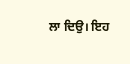ਲਾ ਦਿਉ। ਇਹ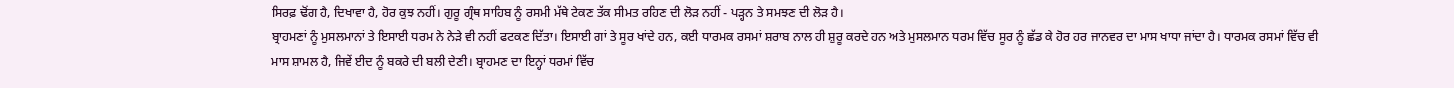ਸਿਰਫ਼ ਢੋਂਗ ਹੈ, ਦਿਖਾਵਾ ਹੈ, ਹੋਰ ਕੁਝ ਨਹੀਂ। ਗੁਰੂ ਗ੍ਰੰਥ ਸਾਹਿਬ ਨੂੰ ਰਸਮੀ ਮੱਥੇ ਟੇਕਣ ਤੱਕ ਸੀਮਤ ਰਹਿਣ ਦੀ ਲੋੜ ਨਹੀਂ - ਪੜ੍ਹਨ ਤੇ ਸਮਝਣ ਦੀ ਲੋੜ ਹੈ।
ਬ੍ਰਾਹਮਣਾਂ ਨੂੰ ਮੁਸਲਮਾਨਾਂ ਤੇ ਇਸਾਈ ਧਰਮ ਨੇ ਨੇੜੇ ਵੀ ਨਹੀਂ ਫਟਕਣ ਦਿੱਤਾ। ਇਸਾਈ ਗਾਂ ਤੇ ਸੂਰ ਖਾਂਦੇ ਹਨ, ਕਈ ਧਾਰਮਕ ਰਸਮਾਂ ਸ਼ਰਾਬ ਨਾਲ ਹੀ ਸ਼ੁਰੂ ਕਰਦੇ ਹਨ ਅਤੇ ਮੁਸਲਮਾਨ ਧਰਮ ਵਿੱਚ ਸੂਰ ਨੂੰ ਛੱਡ ਕੇ ਹੋਰ ਹਰ ਜਾਨਵਰ ਦਾ ਮਾਸ ਖਾਧਾ ਜਾਂਦਾ ਹੈ। ਧਾਰਮਕ ਰਸਮਾਂ ਵਿੱਚ ਵੀ ਮਾਸ ਸ਼ਾਮਲ ਹੈ, ਜਿਵੇਂ ਈਦ ਨੂੰ ਬਕਰੇ ਦੀ ਬਲੀ ਦੇਣੀ। ਬ੍ਰਾਹਮਣ ਦਾ ਇਨ੍ਹਾਂ ਧਰਮਾਂ ਵਿੱਚ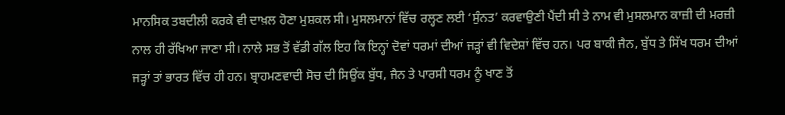ਮਾਨਸਿਕ ਤਬਦੀਲੀ ਕਰਕੇ ਵੀ ਦਾਖ਼ਲ ਹੋਣਾ ਮੁਸ਼ਕਲ ਸੀ। ਮੁਸਲਮਾਨਾਂ ਵਿੱਚ ਰਲ੍ਹਣ ਲਈ ‘ਸੁੰਨਤ’ ਕਰਵਾਉਣੀ ਪੈਂਦੀ ਸੀ ਤੇ ਨਾਮ ਵੀ ਮੁਸਲਮਾਨ ਕਾਜ਼ੀ ਦੀ ਮਰਜ਼ੀ ਨਾਲ ਹੀ ਰੱਖਿਆ ਜਾਣਾ ਸੀ। ਨਾਲੇ ਸਭ ਤੋਂ ਵੱਡੀ ਗੱਲ ਇਹ ਕਿ ਇਨ੍ਹਾਂ ਦੋਵਾਂ ਧਰਮਾਂ ਦੀਆਂ ਜੜ੍ਹਾਂ ਵੀ ਵਿਦੇਸ਼ਾਂ ਵਿੱਚ ਹਨ। ਪਰ ਬਾਕੀ ਜੈਨ, ਬੁੱਧ ਤੇ ਸਿੱਖ ਧਰਮ ਦੀਆਂ ਜੜ੍ਹਾਂ ਤਾਂ ਭਾਰਤ ਵਿੱਚ ਹੀ ਹਨ। ਬ੍ਰਾਹਮਣਵਾਦੀ ਸੋਚ ਦੀ ਸਿਉਂਕ ਬੁੱਧ, ਜੈਨ ਤੇ ਪਾਰਸੀ ਧਰਮ ਨੂੰ ਖਾਣ ਤੋਂ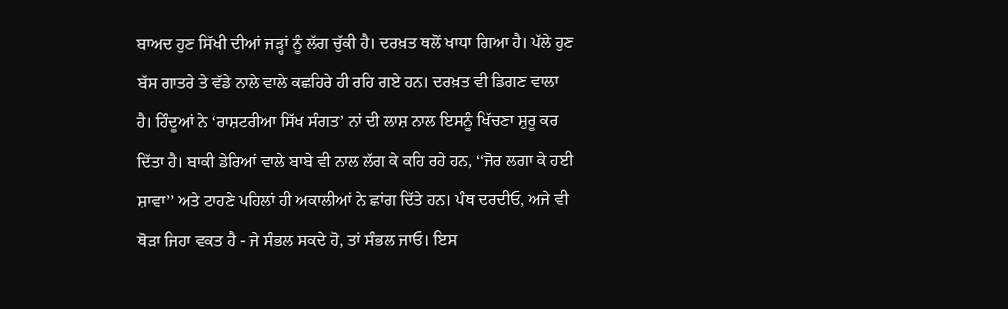ਬਾਅਦ ਹੁਣ ਸਿੱਖੀ ਦੀਆਂ ਜੜ੍ਹਾਂ ਨੂੰ ਲੱਗ ਚੁੱਕੀ ਹੈ। ਦਰਖ਼ਤ ਥਲੋਂ ਖਾਧਾ ਗਿਆ ਹੈ। ਪੱਲੇ ਹੁਣ ਬੱਸ ਗਾਤਰੇ ਤੇ ਵੱਡੇ ਨਾਲੇ ਵਾਲੇ ਕਛਹਿਰੇ ਹੀ ਰਹਿ ਗਏ ਹਨ। ਦਰਖ਼ਤ ਵੀ ਡਿਗਣ ਵਾਲਾ ਹੈ। ਹਿੰਦੂਆਂ ਨੇ ‘ਰਾਸ਼ਟਰੀਆ ਸਿੱਖ ਸੰਗਤ’ ਨਾਂ ਦੀ ਲਾਸ਼ ਨਾਲ ਇਸਨੂੰ ਖਿੱਚਣਾ ਸ਼ੁਰੂ ਕਰ ਦਿੱਤਾ ਹੈ। ਬਾਕੀ ਡੇਰਿਆਂ ਵਾਲੇ ਬਾਬੇ ਵੀ ਨਾਲ ਲੱਗ ਕੇ ਕਹਿ ਰਹੇ ਹਨ, ‘‘ਜੋਰ ਲਗਾ ਕੇ ਹਈ ਸ਼ਾਵਾ’’ ਅਤੇ ਟਾਹਣੇ ਪਹਿਲਾਂ ਹੀ ਅਕਾਲੀਆਂ ਨੇ ਛਾਂਗ ਦਿੱਤੇ ਹਨ। ਪੰਥ ਦਰਦੀਓ, ਅਜੇ ਵੀ ਥੋੜਾ ਜਿਹਾ ਵਕਤ ਹੈ - ਜੇ ਸੰਭਲ ਸਕਦੇ ਹੋ, ਤਾਂ ਸੰਭਲ ਜਾਓ। ਇਸ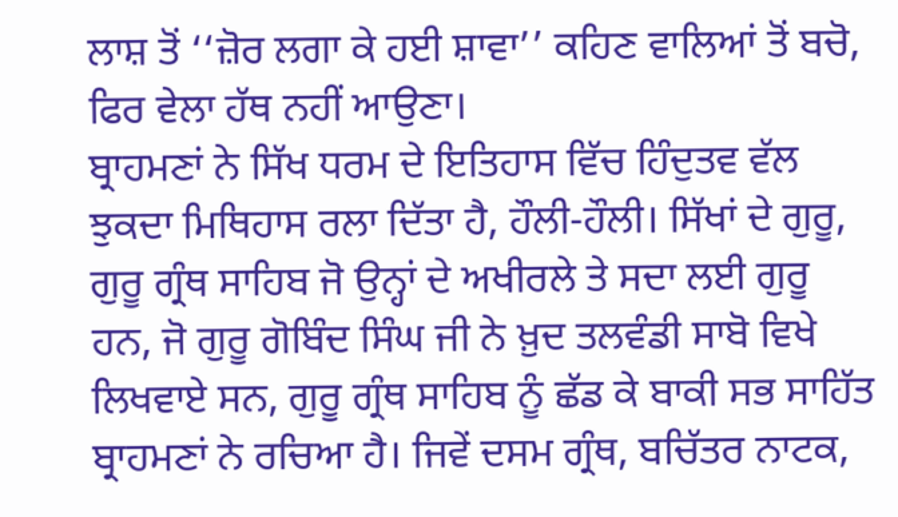ਲਾਸ਼ ਤੋਂ ‘‘ਜ਼ੋਰ ਲਗਾ ਕੇ ਹਈ ਸ਼ਾਵਾ’’ ਕਹਿਣ ਵਾਲਿਆਂ ਤੋਂ ਬਚੋ, ਫਿਰ ਵੇਲਾ ਹੱਥ ਨਹੀਂ ਆਉਣਾ।
ਬ੍ਰਾਹਮਣਾਂ ਨੇ ਸਿੱਖ ਧਰਮ ਦੇ ਇਤਿਹਾਸ ਵਿੱਚ ਹਿੰਦੁਤਵ ਵੱਲ ਝੁਕਦਾ ਮਿਥਿਹਾਸ ਰਲਾ ਦਿੱਤਾ ਹੈ, ਹੌਲੀ-ਹੌਲੀ। ਸਿੱਖਾਂ ਦੇ ਗੁਰੂ, ਗੁਰੂ ਗ੍ਰੰਥ ਸਾਹਿਬ ਜੋ ਉਨ੍ਹਾਂ ਦੇ ਅਖੀਰਲੇ ਤੇ ਸਦਾ ਲਈ ਗੁਰੂ ਹਨ, ਜੋ ਗੁਰੂ ਗੋਬਿੰਦ ਸਿੰਘ ਜੀ ਨੇ ਖ਼ੁਦ ਤਲਵੰਡੀ ਸਾਬੋ ਵਿਖੇ ਲਿਖਵਾਏ ਸਨ, ਗੁਰੂ ਗ੍ਰੰਥ ਸਾਹਿਬ ਨੂੰ ਛੱਡ ਕੇ ਬਾਕੀ ਸਭ ਸਾਹਿੱਤ ਬ੍ਰਾਹਮਣਾਂ ਨੇ ਰਚਿਆ ਹੈ। ਜਿਵੇਂ ਦਸਮ ਗ੍ਰੰਥ, ਬਚਿੱਤਰ ਨਾਟਕ,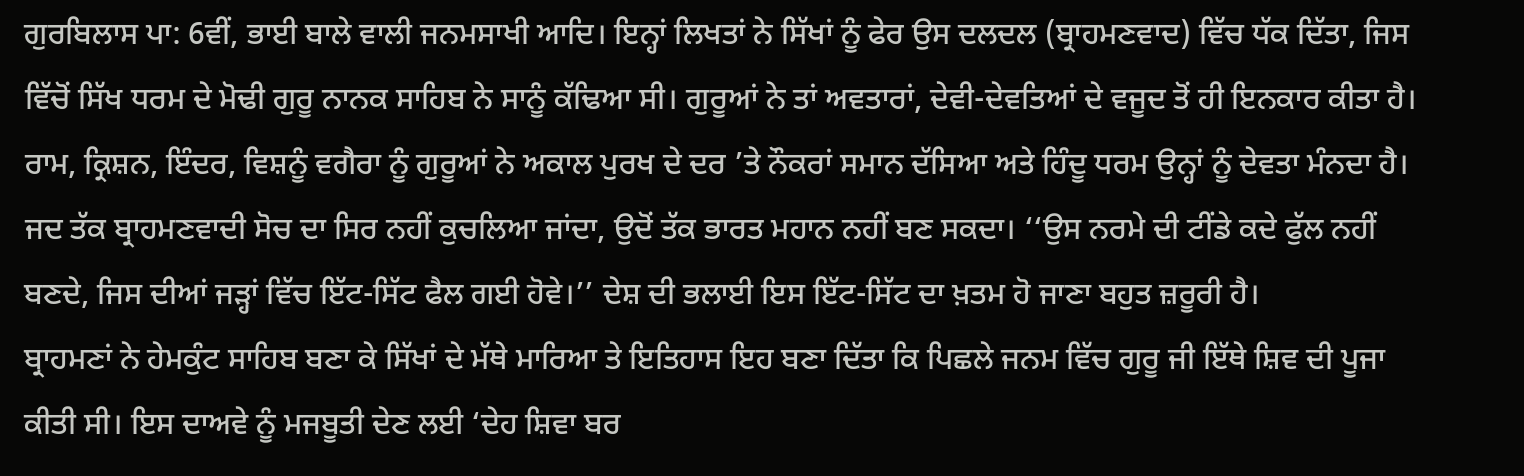ਗੁਰਬਿਲਾਸ ਪਾ: 6ਵੀਂ, ਭਾਈ ਬਾਲੇ ਵਾਲੀ ਜਨਮਸਾਖੀ ਆਦਿ। ਇਨ੍ਹਾਂ ਲਿਖਤਾਂ ਨੇ ਸਿੱਖਾਂ ਨੂੰ ਫੇਰ ਉਸ ਦਲਦਲ (ਬ੍ਰਾਹਮਣਵਾਦ) ਵਿੱਚ ਧੱਕ ਦਿੱਤਾ, ਜਿਸ ਵਿੱਚੋਂ ਸਿੱਖ ਧਰਮ ਦੇ ਮੋਢੀ ਗੁਰੂ ਨਾਨਕ ਸਾਹਿਬ ਨੇ ਸਾਨੂੰ ਕੱਢਿਆ ਸੀ। ਗੁਰੂਆਂ ਨੇ ਤਾਂ ਅਵਤਾਰਾਂ, ਦੇਵੀ-ਦੇਵਤਿਆਂ ਦੇ ਵਜੂਦ ਤੋਂ ਹੀ ਇਨਕਾਰ ਕੀਤਾ ਹੈ। ਰਾਮ, ਕ੍ਰਿਸ਼ਨ, ਇੰਦਰ, ਵਿਸ਼ਨੂੰ ਵਗੈਰਾ ਨੂੰ ਗੁਰੂਆਂ ਨੇ ਅਕਾਲ ਪੁਰਖ ਦੇ ਦਰ ’ਤੇ ਨੌਕਰਾਂ ਸਮਾਨ ਦੱਸਿਆ ਅਤੇ ਹਿੰਦੂ ਧਰਮ ਉਨ੍ਹਾਂ ਨੂੰ ਦੇਵਤਾ ਮੰਨਦਾ ਹੈ। ਜਦ ਤੱਕ ਬ੍ਰਾਹਮਣਵਾਦੀ ਸੋਚ ਦਾ ਸਿਰ ਨਹੀਂ ਕੁਚਲਿਆ ਜਾਂਦਾ, ਉਦੋਂ ਤੱਕ ਭਾਰਤ ਮਹਾਨ ਨਹੀਂ ਬਣ ਸਕਦਾ। ‘‘ਉਸ ਨਰਮੇ ਦੀ ਟੀਂਡੇ ਕਦੇ ਫੁੱਲ ਨਹੀਂ ਬਣਦੇ, ਜਿਸ ਦੀਆਂ ਜੜ੍ਹਾਂ ਵਿੱਚ ਇੱਟ-ਸਿੱਟ ਫੈਲ ਗਈ ਹੋਵੇ।’’ ਦੇਸ਼ ਦੀ ਭਲਾਈ ਇਸ ਇੱਟ-ਸਿੱਟ ਦਾ ਖ਼ਤਮ ਹੋ ਜਾਣਾ ਬਹੁਤ ਜ਼ਰੂਰੀ ਹੈ।
ਬ੍ਰਾਹਮਣਾਂ ਨੇ ਹੇਮਕੁੰਟ ਸਾਹਿਬ ਬਣਾ ਕੇ ਸਿੱਖਾਂ ਦੇ ਮੱਥੇ ਮਾਰਿਆ ਤੇ ਇਤਿਹਾਸ ਇਹ ਬਣਾ ਦਿੱਤਾ ਕਿ ਪਿਛਲੇ ਜਨਮ ਵਿੱਚ ਗੁਰੂ ਜੀ ਇੱਥੇ ਸ਼ਿਵ ਦੀ ਪੂਜਾ ਕੀਤੀ ਸੀ। ਇਸ ਦਾਅਵੇ ਨੂੰ ਮਜਬੂਤੀ ਦੇਣ ਲਈ ‘ਦੇਹ ਸ਼ਿਵਾ ਬਰ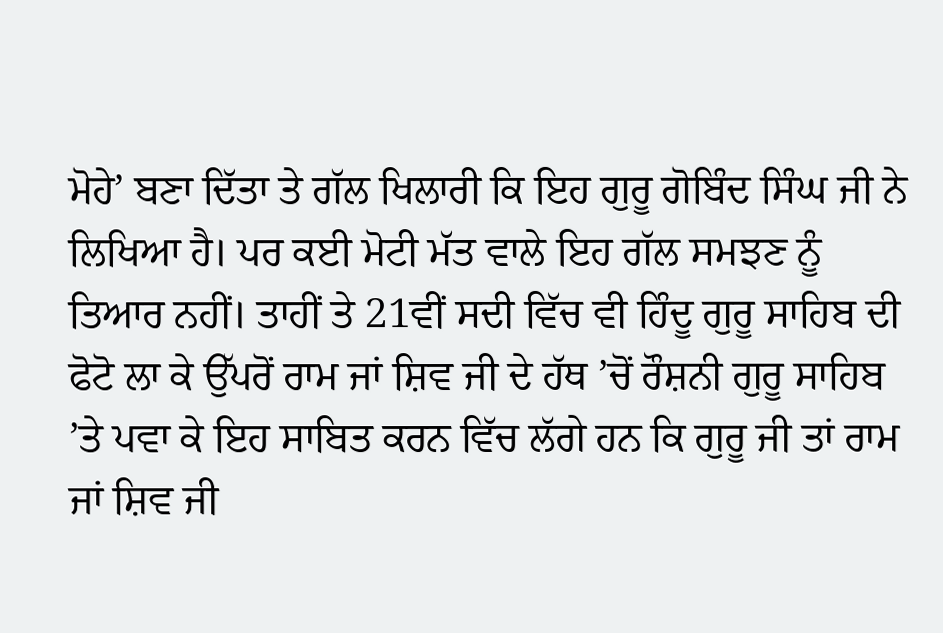ਮੋਹੇ’ ਬਣਾ ਦਿੱਤਾ ਤੇ ਗੱਲ ਖਿਲਾਰੀ ਕਿ ਇਹ ਗੁਰੂ ਗੋਬਿੰਦ ਸਿੰਘ ਜੀ ਨੇ ਲਿਖਿਆ ਹੈ। ਪਰ ਕਈ ਮੋਟੀ ਮੱਤ ਵਾਲੇ ਇਹ ਗੱਲ ਸਮਝਣ ਨੂੰ ਤਿਆਰ ਨਹੀਂ। ਤਾਹੀਂ ਤੇ 21ਵੀਂ ਸਦੀ ਵਿੱਚ ਵੀ ਹਿੰਦੂ ਗੁਰੂ ਸਾਹਿਬ ਦੀ ਫੋਟੋ ਲਾ ਕੇ ਉੱਪਰੋਂ ਰਾਮ ਜਾਂ ਸ਼ਿਵ ਜੀ ਦੇ ਹੱਥ ’ਚੋਂ ਰੌਸ਼ਨੀ ਗੁਰੂ ਸਾਹਿਬ ’ਤੇ ਪਵਾ ਕੇ ਇਹ ਸਾਬਿਤ ਕਰਨ ਵਿੱਚ ਲੱਗੇ ਹਨ ਕਿ ਗੁਰੂ ਜੀ ਤਾਂ ਰਾਮ ਜਾਂ ਸ਼ਿਵ ਜੀ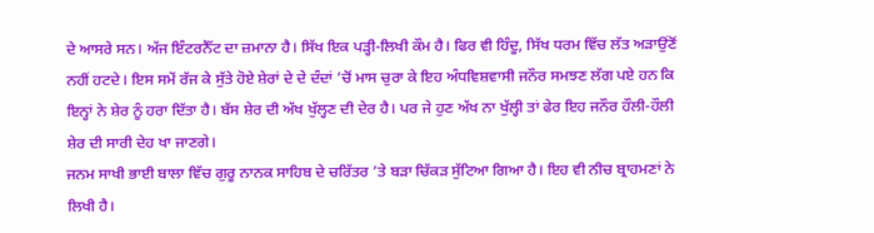ਦੇ ਆਸਰੇ ਸਨ। ਅੱਜ ਇੰਟਰਨੈੱਟ ਦਾ ਜ਼ਮਾਨਾ ਹੈ। ਸਿੱਖ ਇਕ ਪੜ੍ਹੀ-ਲਿਖੀ ਕੌਮ ਹੈ। ਫਿਰ ਵੀ ਹਿੰਦੂ, ਸਿੱਖ ਧਰਮ ਵਿੱਚ ਲੱਤ ਅੜਾਉਂਣੋਂ ਨਹੀਂ ਹਟਦੇ। ਇਸ ਸਮੇਂ ਰੱਜ ਕੇ ਸੁੱਤੇ ਹੋਏ ਸ਼ੇਰਾਂ ਦੇ ਦੇ ਦੰਦਾਂ ’ਚੋਂ ਮਾਸ ਚੁਰਾ ਕੇ ਇਹ ਅੰਧਵਿਸ਼ਵਾਸੀ ਜਨੌਰ ਸਮਝਣ ਲੱਗ ਪਏ ਹਨ ਕਿ ਇਨ੍ਹਾਂ ਨੇ ਸ਼ੇਰ ਨੂੰ ਹਰਾ ਦਿੱਤਾ ਹੈ। ਬੱਸ ਸ਼ੇਰ ਦੀ ਅੱਖ ਖੁੱਲ੍ਹਣ ਦੀ ਦੇਰ ਹੈ। ਪਰ ਜੇ ਹੁਣ ਅੱਖ ਨਾ ਖੁੱਲ੍ਹੀ ਤਾਂ ਫੇਰ ਇਹ ਜਨੌਰ ਹੌਲੀ-ਹੌਲੀ ਸ਼ੇਰ ਦੀ ਸਾਰੀ ਦੇਹ ਖਾ ਜਾਣਗੇ।
ਜਨਮ ਸਾਖੀ ਭਾਈ ਬਾਲਾ ਵਿੱਚ ਗੁਰੂ ਨਾਨਕ ਸਾਹਿਬ ਦੇ ਚਰਿੱਤਰ ’ਤੇ ਬੜਾ ਚਿੱਕੜ ਸੁੱਟਿਆ ਗਿਆ ਹੈ। ਇਹ ਵੀ ਨੀਚ ਬ੍ਰਾਹਮਣਾਂ ਨੇ ਲਿਖੀ ਹੈ।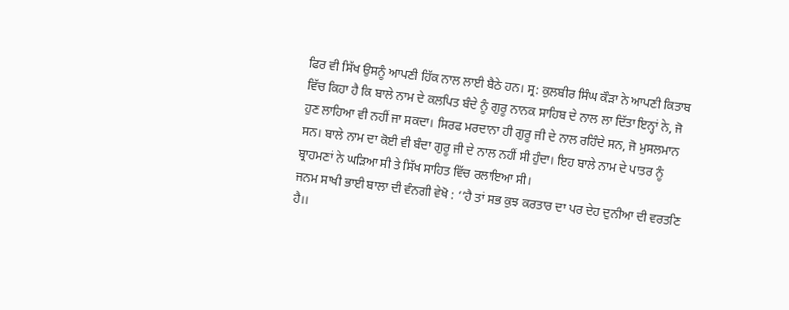ਫਿਰ ਵੀ ਸਿੱਖ ਉਸਨੂੰ ਆਪਣੀ ਹਿੱਕ ਨਾਲ ਲਾਈ ਬੈਠੇ ਹਨ। ਸ੍ਰ: ਕੁਲਬੀਰ ਸਿੰਘ ਕੌੜਾ ਨੇ ਆਪਣੀ ਕਿਤਾਬ ਵਿੱਚ ਕਿਹਾ ਹੈ ਕਿ ਬਾਲੇ ਨਾਮ ਦੇ ਕਲਪਿਤ ਬੰਦੇ ਨੂੰ ਗੁਰੂ ਨਾਨਕ ਸਾਹਿਬ ਦੇ ਨਾਲ ਲਾ ਦਿੱਤਾ ਇਨ੍ਹਾਂ ਨੇ, ਜੋ ਹੁਣ ਲਾਹਿਆ ਵੀ ਨਹੀਂ ਜਾ ਸਕਦਾ। ਸਿਰਫ ਮਰਦਾਨਾ ਹੀ ਗੁਰੂ ਜੀ ਦੇ ਨਾਲ ਰਹਿੰਦੇ ਸਨ, ਜੋ ਮੁਸਲਮਾਨ ਸਨ। ਬਾਲੇ ਨਾਮ ਦਾ ਕੋਈ ਵੀ ਬੰਦਾ ਗੁਰੂ ਜੀ ਦੇ ਨਾਲ ਨਹੀਂ ਸੀ ਹੁੰਦਾ। ਇਹ ਬਾਲੇ ਨਾਮ ਦੇ ਪਾਤਰ ਨੂੰ ਬ੍ਰਾਹਮਣਾਂ ਨੇ ਘੜਿਆ ਸੀ ਤੇ ਸਿੱਖ ਸਾਹਿਤ ਵਿੱਚ ਰਲਾਇਆ ਸੀ।
ਜਨਮ ਸਾਖੀ ਭਾਈ ਬਾਲਾ ਦੀ ਵੰਨਗੀ ਵੇਖੋ : ‘‘ਹੈ ਤਾਂ ਸਭ ਕੁਝ ਕਰਤਾਰ ਦਾ ਪਰ ਦੇਹ ਦੁਨੀਆ ਦੀ ਵਰਤਣਿ ਹੈ।।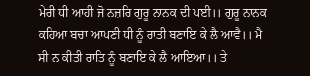ਮੇਰੀ ਧੀ ਆਹੀ ਜੋ ਨਜ਼ਰਿ ਗੁਰੂ ਨਾਨਕ ਦੀ ਪਈ।। ਗੁਰੂ ਨਾਨਕ ਕਹਿਆ ਬਚਾ ਆਪਣੀ ਧੀ ਨੂੰ ਰਾਤੀ ਬਣਾਇ ਕੇ ਲੈ ਆਵੈ।। ਮੈ ਸੀ ਨ ਕੀਤੀ ਰਾਤਿ ਨੂੰ ਬਣਾਇ ਕੇ ਲੈ ਆਇਆ।। ਤੇ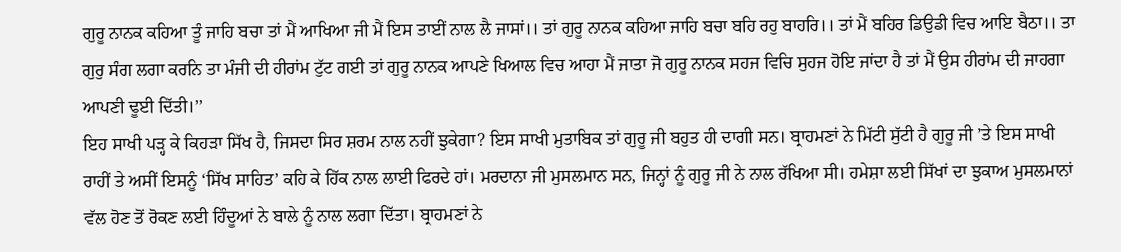ਗੁਰੂ ਨਾਨਕ ਕਹਿਆ ਤੂੰ ਜਾਹਿ ਬਚਾ ਤਾਂ ਮੈਂ ਆਖਿਆ ਜੀ ਮੈਂ ਇਸ ਤਾਈਂ ਨਾਲ ਲੈ ਜਾਸਾਂ।। ਤਾਂ ਗੁਰੂ ਨਾਨਕ ਕਹਿਆ ਜਾਹਿ ਬਚਾ ਬਹਿ ਰਹੁ ਬਾਹਰਿ।। ਤਾਂ ਮੈਂ ਬਹਿਰ ਡਿਉਡੀ ਵਿਚ ਆਇ ਬੈਠਾ।। ਤਾ ਗੁਰੁ ਸੰਗ ਲਗਾ ਕਰਨਿ ਤਾ ਮੰਜੀ ਦੀ ਹੀਰਾਂਮ ਟੁੱਟ ਗਈ ਤਾਂ ਗੁਰੂ ਨਾਨਕ ਆਪਣੇ ਖਿਆਲ ਵਿਚ ਆਹਾ ਮੈਂ ਜਾਤਾ ਜੋ ਗੁਰੂ ਨਾਨਕ ਸਹਜ ਵਿਚਿ ਸੁਹਜ ਹੋਇ ਜਾਂਦਾ ਹੈ ਤਾਂ ਮੈਂ ਉਸ ਹੀਰਾਂਮ ਦੀ ਜਾਹਗਾ ਆਪਣੀ ਢੂਈ ਦਿੱਤੀ।’’
ਇਹ ਸਾਖੀ ਪੜ੍ਹ ਕੇ ਕਿਹੜਾ ਸਿੱਖ ਹੈ, ਜਿਸਦਾ ਸਿਰ ਸ਼ਰਮ ਨਾਲ ਨਹੀਂ ਝੁਕੇਗਾ? ਇਸ ਸਾਖੀ ਮੁਤਾਬਿਕ ਤਾਂ ਗੁਰੂ ਜੀ ਬਹੁਤ ਹੀ ਦਾਗੀ ਸਨ। ਬ੍ਰਾਹਮਣਾਂ ਨੇ ਮਿੱਟੀ ਸੁੱਟੀ ਹੈ ਗੁਰੂ ਜੀ ’ਤੇ ਇਸ ਸਾਖੀ ਰਾਹੀਂ ਤੇ ਅਸੀਂ ਇਸਨੂੰ ‘ਸਿੱਖ ਸਾਹਿਤ’ ਕਹਿ ਕੇ ਹਿੱਕ ਨਾਲ ਲਾਈ ਫਿਰਦੇ ਹਾਂ। ਮਰਦਾਨਾ ਜੀ ਮੁਸਲਮਾਨ ਸਨ, ਜਿਨ੍ਹਾਂ ਨੂੰ ਗੁਰੂ ਜੀ ਨੇ ਨਾਲ ਰੱਖਿਆ ਸੀ। ਹਮੇਸ਼ਾ ਲਈ ਸਿੱਖਾਂ ਦਾ ਝੁਕਾਅ ਮੁਸਲਮਾਨਾਂ ਵੱਲ ਹੋਣ ਤੋਂ ਰੋਕਣ ਲਈ ਹਿੰਦੂਆਂ ਨੇ ਬਾਲੇ ਨੂੰ ਨਾਲ ਲਗਾ ਦਿੱਤਾ। ਬ੍ਰਾਹਮਣਾਂ ਨੇ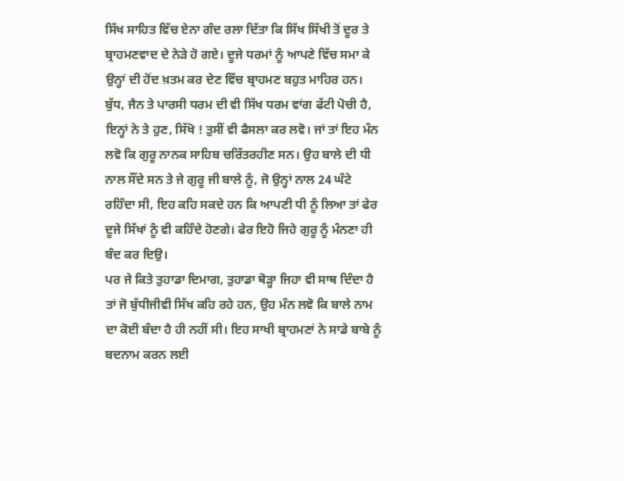ਸਿੱਖ ਸਾਹਿਤ ਵਿੱਚ ਏਨਾ ਗੰਦ ਰਲਾ ਦਿੱਤਾ ਕਿ ਸਿੱਖ ਸਿੱਖੀ ਤੋਂ ਦੂਰ ਤੇ ਬ੍ਰਾਹਮਣਵਾਦ ਦੇ ਨੇੜੇ ਹੋ ਗਏ। ਦੂਜੇ ਧਰਮਾਂ ਨੂੰ ਆਪਣੇ ਵਿੱਚ ਸਮਾ ਕੇ ਉਨ੍ਹਾਂ ਦੀ ਹੋਂਦ ਖ਼ਤਮ ਕਰ ਦੇਣ ਵਿੱਚ ਬ੍ਰਾਹਮਣ ਬਹੁਤ ਮਾਹਿਰ ਹਨ। ਬੁੱਧ, ਜੈਨ ਤੇ ਪਾਰਸੀ ਧਰਮ ਦੀ ਵੀ ਸਿੱਖ ਧਰਮ ਵਾਂਗ ਫੱਟੀ ਪੋਚੀ ਹੈ, ਇਨ੍ਹਾਂ ਨੇ ਤੇ ਹੁਣ, ਸਿੱਖੋ ! ਤੁਸੀਂ ਵੀ ਫੈਸਲਾ ਕਰ ਲਵੋ। ਜਾਂ ਤਾਂ ਇਹ ਮੰਨ ਲਵੋ ਕਿ ਗੁਰੂ ਨਾਨਕ ਸਾਹਿਬ ਚਰਿੱਤਰਹੀਣ ਸਨ। ਉਹ ਬਾਲੇ ਦੀ ਧੀ ਨਾਲ ਸੌਂਦੇ ਸਨ ਤੇ ਜੇ ਗੁਰੂ ਜੀ ਬਾਲੇ ਨੂੰ, ਜੋ ਉਨ੍ਹਾਂ ਨਾਲ 24 ਘੰਟੇ ਰਹਿੰਦਾ ਸੀ, ਇਹ ਕਹਿ ਸਕਦੇ ਹਨ ਕਿ ਆਪਣੀ ਧੀ ਨੂੰ ਲਿਆ ਤਾਂ ਫੇਰ ਦੂਜੇ ਸਿੱਖਾਂ ਨੂੰ ਵੀ ਕਹਿੰਦੇ ਹੋਣਗੇ। ਫੇਰ ਇਹੋ ਜਿਹੇ ਗੁਰੂ ਨੂੰ ਮੰਨਣਾ ਹੀ ਬੰਦ ਕਰ ਦਿਉ।
ਪਰ ਜੇ ਕਿਤੇ ਤੁਹਾਡਾ ਦਿਮਾਗ, ਤੁਹਾਡਾ ਥੋੜ੍ਹਾ ਜਿਹਾ ਵੀ ਸਾਥ ਦਿੰਦਾ ਹੈ ਤਾਂ ਜੋ ਬੁੱਧੀਜੀਵੀ ਸਿੱਖ ਕਹਿ ਰਹੇ ਹਨ, ਉਹ ਮੰਨ ਲਵੋ ਕਿ ਬਾਲੇ ਨਾਮ ਦਾ ਕੋਈ ਬੰਦਾ ਹੈ ਹੀ ਨਹੀਂ ਸੀ। ਇਹ ਸਾਖੀ ਬ੍ਰਾਹਮਣਾਂ ਨੇ ਸਾਡੇ ਬਾਬੇ ਨੂੰ ਬਦਨਾਮ ਕਰਨ ਲਈ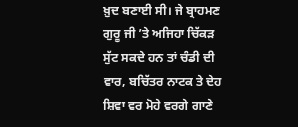ਖ਼ੁਦ ਬਣਾਈ ਸੀ। ਜੇ ਬ੍ਰਾਹਮਣ ਗੁਰੂ ਜੀ ’ਤੇ ਅਜਿਹਾ ਚਿੱਕੜ ਸੁੱਟ ਸਕਦੇ ਹਨ ਤਾਂ ਚੰਡੀ ਦੀ ਵਾਰ, ਬਚਿੱਤਰ ਨਾਟਕ ਤੇ ਦੇਹ ਸ਼ਿਵਾ ਵਰ ਮੋਹੇ ਵਰਗੇ ਗਾਣੇ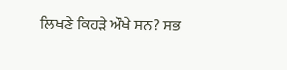ਲਿਖਣੇ ਕਿਹੜੇ ਔਖੇ ਸਨ? ਸਭ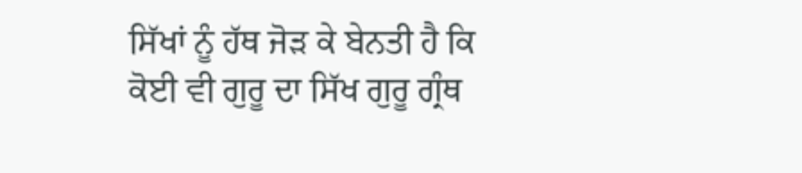ਸਿੱਖਾਂ ਨੂੰ ਹੱਥ ਜੋੜ ਕੇ ਬੇਨਤੀ ਹੈ ਕਿ ਕੋਈ ਵੀ ਗੁਰੂ ਦਾ ਸਿੱਖ ਗੁਰੂ ਗ੍ਰੰਥ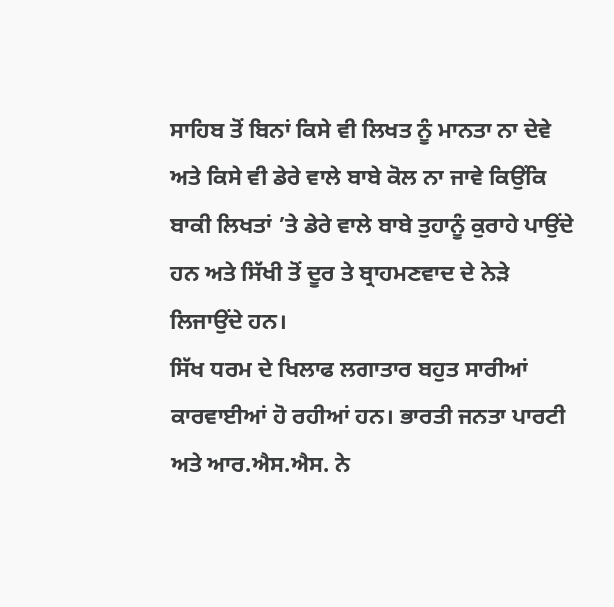ਸਾਹਿਬ ਤੋਂ ਬਿਨਾਂ ਕਿਸੇ ਵੀ ਲਿਖਤ ਨੂੰ ਮਾਨਤਾ ਨਾ ਦੇਵੇ ਅਤੇ ਕਿਸੇ ਵੀ ਡੇਰੇ ਵਾਲੇ ਬਾਬੇ ਕੋਲ ਨਾ ਜਾਵੇ ਕਿਉਂਕਿ ਬਾਕੀ ਲਿਖਤਾਂ ’ਤੇ ਡੇਰੇ ਵਾਲੇ ਬਾਬੇ ਤੁਹਾਨੂੰ ਕੁਰਾਹੇ ਪਾਉਂਦੇ ਹਨ ਅਤੇ ਸਿੱਖੀ ਤੋਂ ਦੂਰ ਤੇ ਬ੍ਰਾਹਮਣਵਾਦ ਦੇ ਨੇੜੇ ਲਿਜਾਉਂਦੇ ਹਨ।
ਸਿੱਖ ਧਰਮ ਦੇ ਖਿਲਾਫ ਲਗਾਤਾਰ ਬਹੁਤ ਸਾਰੀਆਂ ਕਾਰਵਾਈਆਂ ਹੋ ਰਹੀਆਂ ਹਨ। ਭਾਰਤੀ ਜਨਤਾ ਪਾਰਟੀ ਅਤੇ ਆਰ.ਐਸ.ਐਸ. ਨੇ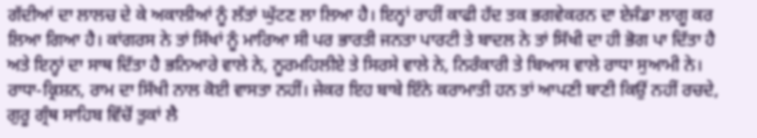ਗੱਦੀਆਂ ਦਾ ਲਾਲਚ ਦੇ ਕੇ ਅਕਾਲੀਆਂ ਨੂੰ ਲੱਤਾਂ ਘੁੱਟਣ ਲਾ ਲਿਆ ਹੈ। ਇਨ੍ਹਾਂ ਰਾਹੀਂ ਕਾਫੀ ਹੱਦ ਤਕ ਭਗਵੇਕਰਨ ਦਾ ਏਜੰਡਾ ਲਾਗੂ ਕਰ ਲਿਆ ਗਿਆ ਹੈ। ਕਾਂਗਰਸ ਨੇ ਤਾਂ ਸਿੱਖਾਂ ਨੂੰ ਮਾਰਿਆ ਸੀ ਪਰ ਭਾਰਤੀ ਜਨਤਾ ਪਾਰਟੀ ਤੇ ਬਾਦਲ ਨੇ ਤਾਂ ਸਿੱਖੀ ਦਾ ਹੀ ਭੋਗ ਪਾ ਦਿੱਤਾ ਹੈ ਅਤੇ ਇਨ੍ਹਾਂ ਦਾ ਸਾਥ ਦਿੱਤਾ ਹੈ ਭਨਿਆਰੇ ਵਾਲੇ ਨੇ, ਨੂਰਮਹਿਲੀਏ ਤੇ ਸਿਰਸੇ ਵਾਲੇ ਨੇ, ਨਿਰੰਕਾਰੀ ਤੇ ਬਿਆਸ ਵਾਲੇ ਰਾਧਾ ਸੁਆਮੀ ਨੇ। ਰਾਧਾ-ਕ੍ਰਿਸ਼ਨ, ਰਾਮ ਦਾ ਸਿੱਖੀ ਨਾਲ ਕੋਈ ਵਾਸਤਾ ਨਹੀਂ। ਜੇਕਰ ਇਹ ਬਾਬੇ ਇੰਨੇ ਕਰਾਮਾਤੀ ਹਨ ਤਾਂ ਆਪਣੀ ਬਾਣੀ ਕਿਉਂ ਨਹੀਂ ਰਚਦੇ, ਗੁਰੂ ਗ੍ਰੰਥ ਸਾਹਿਬ ਵਿੱਚੋਂ ਤੁਕਾਂ ਲੈ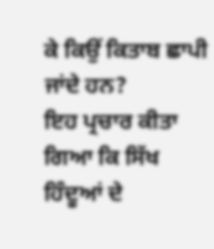ਕੇ ਕਿਉਂ ਕਿਤਾਬ ਛਾਪੀ ਜਾਂਦੇ ਹਨ?
ਇਹ ਪ੍ਰਚਾਰ ਕੀਤਾ ਗਿਆ ਕਿ ਸਿੱਖ ਹਿੰਦੂਆਂ ਦੇ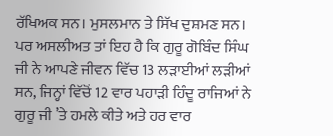ਰੱਖਿਅਕ ਸਨ। ਮੁਸਲਮਾਨ ਤੇ ਸਿੱਖ ਦੁਸ਼ਮਣ ਸਨ। ਪਰ ਅਸਲੀਅਤ ਤਾਂ ਇਹ ਹੈ ਕਿ ਗੁਰੂ ਗੋਬਿੰਦ ਸਿੰਘ ਜੀ ਨੇ ਆਪਣੇ ਜੀਵਨ ਵਿੱਚ 13 ਲੜਾਈਆਂ ਲੜੀਆਂ ਸਨ, ਜਿਨ੍ਹਾਂ ਵਿੱਚੋਂ 12 ਵਾਰ ਪਹਾੜੀ ਹਿੰਦੂ ਰਾਜਿਆਂ ਨੇ ਗੁਰੂ ਜੀ ’ਤੇ ਹਮਲੇ ਕੀਤੇ ਅਤੇ ਹਰ ਵਾਰ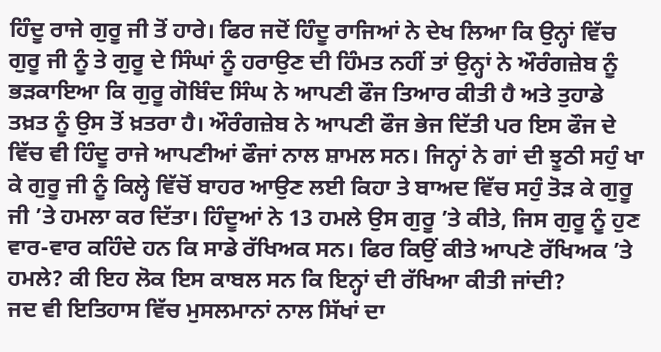ਹਿੰਦੂ ਰਾਜੇ ਗੁਰੂ ਜੀ ਤੋਂ ਹਾਰੇ। ਫਿਰ ਜਦੋਂ ਹਿੰਦੂ ਰਾਜਿਆਂ ਨੇ ਦੇਖ ਲਿਆ ਕਿ ਉਨ੍ਹਾਂ ਵਿੱਚ ਗੁਰੂ ਜੀ ਨੂੰ ਤੇ ਗੁਰੂ ਦੇ ਸਿੰਘਾਂ ਨੂੰ ਹਰਾਉਣ ਦੀ ਹਿੰਮਤ ਨਹੀਂ ਤਾਂ ਉਨ੍ਹਾਂ ਨੇ ਔਰੰਗਜ਼ੇਬ ਨੂੰ ਭੜਕਾਇਆ ਕਿ ਗੁਰੂ ਗੋਬਿੰਦ ਸਿੰਘ ਨੇ ਆਪਣੀ ਫੌਜ ਤਿਆਰ ਕੀਤੀ ਹੈ ਅਤੇ ਤੁਹਾਡੇ ਤਖ਼ਤ ਨੂੰ ਉਸ ਤੋਂ ਖ਼ਤਰਾ ਹੈ। ਔਰੰਗਜ਼ੇਬ ਨੇ ਆਪਣੀ ਫੌਜ ਭੇਜ ਦਿੱਤੀ ਪਰ ਇਸ ਫੌਜ ਦੇ ਵਿੱਚ ਵੀ ਹਿੰਦੂ ਰਾਜੇ ਆਪਣੀਆਂ ਫੌਜਾਂ ਨਾਲ ਸ਼ਾਮਲ ਸਨ। ਜਿਨ੍ਹਾਂ ਨੇ ਗਾਂ ਦੀ ਝੂਠੀ ਸਹੁੰ ਖਾ ਕੇ ਗੁਰੂ ਜੀ ਨੂੰ ਕਿਲ੍ਹੇ ਵਿੱਚੋਂ ਬਾਹਰ ਆਉਣ ਲਈ ਕਿਹਾ ਤੇ ਬਾਅਦ ਵਿੱਚ ਸਹੁੰ ਤੋੜ ਕੇ ਗੁਰੂ ਜੀ ’ਤੇ ਹਮਲਾ ਕਰ ਦਿੱਤਾ। ਹਿੰਦੂਆਂ ਨੇ 13 ਹਮਲੇ ਉਸ ਗੁਰੂ ’ਤੇ ਕੀਤੇ, ਜਿਸ ਗੁਰੂ ਨੂੰ ਹੁਣ ਵਾਰ-ਵਾਰ ਕਹਿੰਦੇ ਹਨ ਕਿ ਸਾਡੇ ਰੱਖਿਅਕ ਸਨ। ਫਿਰ ਕਿਉਂ ਕੀਤੇ ਆਪਣੇ ਰੱਖਿਅਕ ’ਤੇ ਹਮਲੇ? ਕੀ ਇਹ ਲੋਕ ਇਸ ਕਾਬਲ ਸਨ ਕਿ ਇਨ੍ਹਾਂ ਦੀ ਰੱਖਿਆ ਕੀਤੀ ਜਾਂਦੀ?
ਜਦ ਵੀ ਇਤਿਹਾਸ ਵਿੱਚ ਮੁਸਲਮਾਨਾਂ ਨਾਲ ਸਿੱਖਾਂ ਦਾ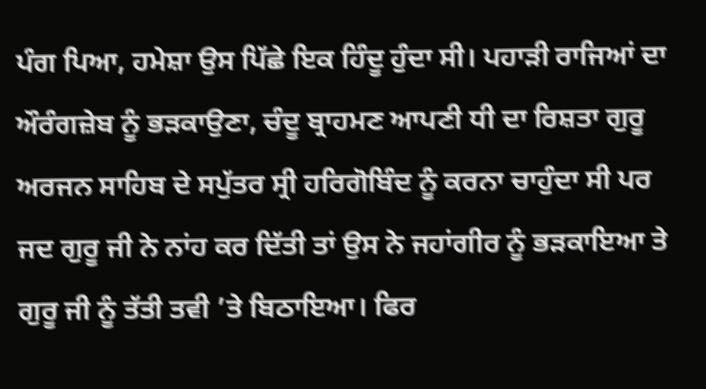ਪੰਗ ਪਿਆ, ਹਮੇਸ਼ਾ ਉਸ ਪਿੱਛੇ ਇਕ ਹਿੰਦੂ ਹੁੰਦਾ ਸੀ। ਪਹਾੜੀ ਰਾਜਿਆਂ ਦਾ ਔਰੰਗਜ਼ੇਬ ਨੂੰ ਭੜਕਾਉਣਾ, ਚੰਦੂ ਬ੍ਰਾਹਮਣ ਆਪਣੀ ਧੀ ਦਾ ਰਿਸ਼ਤਾ ਗੁਰੂ ਅਰਜਨ ਸਾਹਿਬ ਦੇ ਸਪੁੱਤਰ ਸ੍ਰੀ ਹਰਿਗੋਬਿੰਦ ਨੂੰ ਕਰਨਾ ਚਾਹੁੰਦਾ ਸੀ ਪਰ ਜਦ ਗੁਰੂ ਜੀ ਨੇ ਨਾਂਹ ਕਰ ਦਿੱਤੀ ਤਾਂ ਉਸ ਨੇ ਜਹਾਂਗੀਰ ਨੂੰ ਭੜਕਾਇਆ ਤੇ ਗੁਰੂ ਜੀ ਨੂੰ ਤੱਤੀ ਤਵੀ ’ਤੇ ਬਿਠਾਇਆ। ਫਿਰ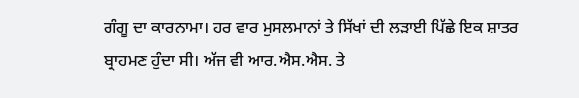ਗੰਗੂ ਦਾ ਕਾਰਨਾਮਾ। ਹਰ ਵਾਰ ਮੁਸਲਮਾਨਾਂ ਤੇ ਸਿੱਖਾਂ ਦੀ ਲੜਾਈ ਪਿੱਛੇ ਇਕ ਸ਼ਾਤਰ ਬ੍ਰਾਹਮਣ ਹੁੰਦਾ ਸੀ। ਅੱਜ ਵੀ ਆਰ.ਐਸ.ਐਸ. ਤੇ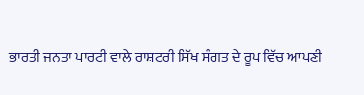ਭਾਰਤੀ ਜਨਤਾ ਪਾਰਟੀ ਵਾਲੇ ਰਾਸ਼ਟਰੀ ਸਿੱਖ ਸੰਗਤ ਦੇ ਰੂਪ ਵਿੱਚ ਆਪਣੀ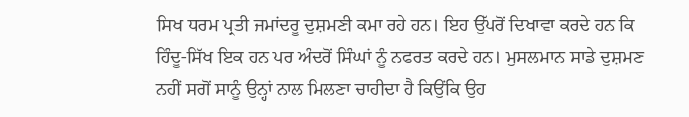ਸਿਖ ਧਰਮ ਪ੍ਰਤੀ ਜਮਾਂਦਰੂ ਦੁਸ਼ਮਣੀ ਕਮਾ ਰਹੇ ਹਨ। ਇਹ ਉੱਪਰੋਂ ਦਿਖਾਵਾ ਕਰਦੇ ਹਨ ਕਿ ਹਿੰਦੂ-ਸਿੱਖ ਇਕ ਹਨ ਪਰ ਅੰਦਰੋਂ ਸਿੰਘਾਂ ਨੂੰ ਨਫਰਤ ਕਰਦੇ ਹਨ। ਮੁਸਲਮਾਨ ਸਾਡੇ ਦੁਸ਼ਮਣ ਨਹੀਂ ਸਗੋਂ ਸਾਨੂੰ ਉਨ੍ਹਾਂ ਨਾਲ ਮਿਲਣਾ ਚਾਹੀਦਾ ਹੈ ਕਿਉਂਕਿ ਉਹ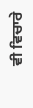ਵੀ ਵਿਚਾਰੇ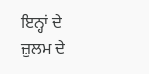ਇਨ੍ਹਾਂ ਦੇ ਜ਼ੁਲਮ ਦੇ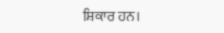ਸ਼ਿਕਾਰ ਹਨ।